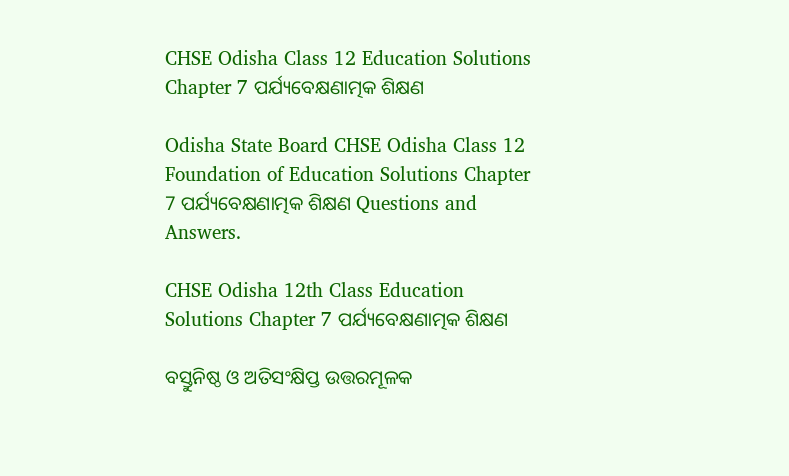CHSE Odisha Class 12 Education Solutions Chapter 7 ପର୍ଯ୍ୟବେକ୍ଷଣାତ୍ମକ ଶିକ୍ଷଣ

Odisha State Board CHSE Odisha Class 12 Foundation of Education Solutions Chapter 7 ପର୍ଯ୍ୟବେକ୍ଷଣାତ୍ମକ ଶିକ୍ଷଣ Questions and Answers.

CHSE Odisha 12th Class Education Solutions Chapter 7 ପର୍ଯ୍ୟବେକ୍ଷଣାତ୍ମକ ଶିକ୍ଷଣ

ବସ୍ତୁନିଷ୍ଠ ଓ ଅତିସଂକ୍ଷିପ୍ତ ଉତ୍ତରମୂଳକ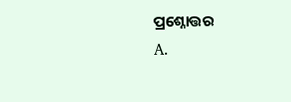ପ୍ରଶ୍ନୋତ୍ତର
A.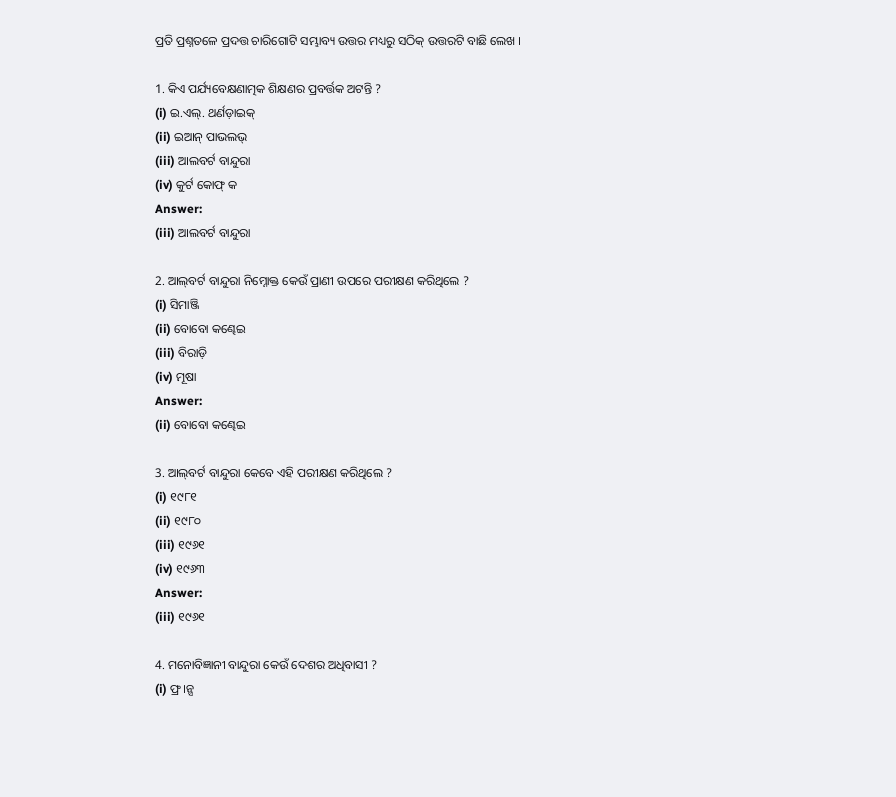ପ୍ରତି ପ୍ରଶ୍ନତଳେ ପ୍ରଦତ୍ତ ଚାରିଗୋଟି ସମ୍ଭାବ୍ୟ ଉତ୍ତର ମଧ୍ୟରୁ ସଠିକ୍ ଉତ୍ତରଟି ବାଛି ଲେଖ ।

1. କିଏ ପର୍ଯ୍ୟବେକ୍ଷଣାତ୍ମକ ଶିକ୍ଷଣର ପ୍ରବର୍ତ୍ତକ ଅଟନ୍ତି ?
(i) ଇ.ଏଲ୍. ଥର୍ଣଡ଼ାଇକ୍
(ii) ଇଆନ୍ ପାଭଲଭ୍
(iii) ଆଲବର୍ଟ ବାନ୍ଦୁରା
(iv) କୁର୍ଟ କୋଫ୍ କ
Answer:
(iii) ଆଲବର୍ଟ ବାନ୍ଦୁରା

2. ଆଲ୍‌ବର୍ଟ ବାନ୍ଦୁରା ନିମ୍ନୋକ୍ତ କେଉଁ ପ୍ରାଣୀ ଉପରେ ପରୀକ୍ଷଣ କରିଥିଲେ ?
(i) ସିମାଞ୍ଜି
(ii) ବୋବୋ କଣ୍ଢେଇ
(iii) ବିରାଡ଼ି
(iv) ମୂଷା
Answer:
(ii) ବୋବୋ କଣ୍ଢେଇ

3. ଆଲ୍‌ବର୍ଟ ବାନ୍ଦୁରା କେବେ ଏହି ପରୀକ୍ଷଣ କରିଥିଲେ ?
(i) ୧୯୮୧
(ii) ୧୯୮୦
(iii) ୧୯୬୧
(iv) ୧୯୬୩
Answer:
(iii) ୧୯୬୧

4. ମନୋବିଜ୍ଞାନୀ ବାନ୍ଦୁରା କେଉଁ ଦେଶର ଅଧିବାସୀ ?
(i) ଫ୍ର।ନ୍ସ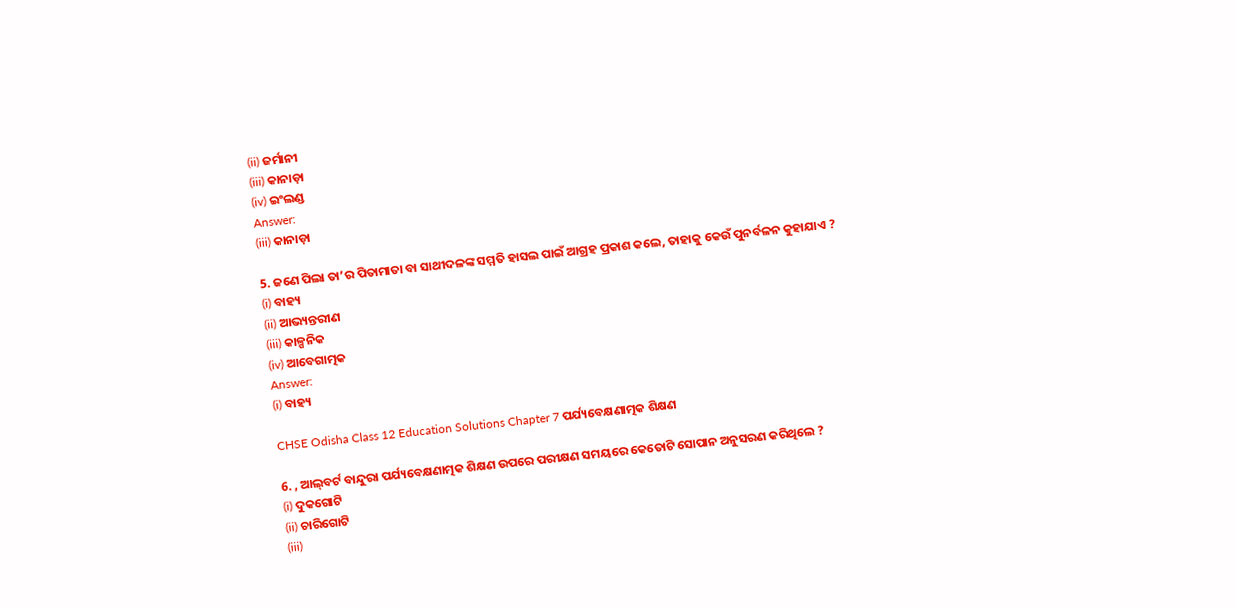(ii) ଜର୍ମାନୀ
(iii) କାନାଡ଼ା
(iv) ଇଂଲଣ୍ଡ
Answer:
(iii) କାନାଡ଼ା

5. ଜଣେ ପିଲା ତା’ର ପିତାମାତା ବା ସାଥୀଦଳଙ୍କ ସମ୍ମତି ହାସଲ ପାଇଁ ଆଗ୍ରହ ପ୍ରକାଶ କଲେ, ତାହାକୁ କେଉଁ ପୁନର୍ବଳନ କୁହାଯାଏ ?
(i) ବାହ୍ୟ
(ii) ଆଭ୍ୟନ୍ତରୀଣ
(iii) କାଳ୍ପନିକ
(iv) ଆବେଗାତ୍ମକ
Answer:
(i) ବାହ୍ୟ

CHSE Odisha Class 12 Education Solutions Chapter 7 ପର୍ଯ୍ୟବେକ୍ଷଣାତ୍ମକ ଶିକ୍ଷଣ

6. , ଆଲ୍‌ବର୍ଟ ବାନ୍ଦୁରା ପର୍ଯ୍ୟବେକ୍ଷଣାତ୍ମକ ଶିକ୍ଷଣ ଉପରେ ପରୀକ୍ଷଣ ସମୟରେ କେତୋଟି ସୋପାନ ଅନୁସରଣ କରିଥିଲେ ?
(i) ଦୁକଗୋଟି
(ii) ଚାରିଗୋଟି
(iii)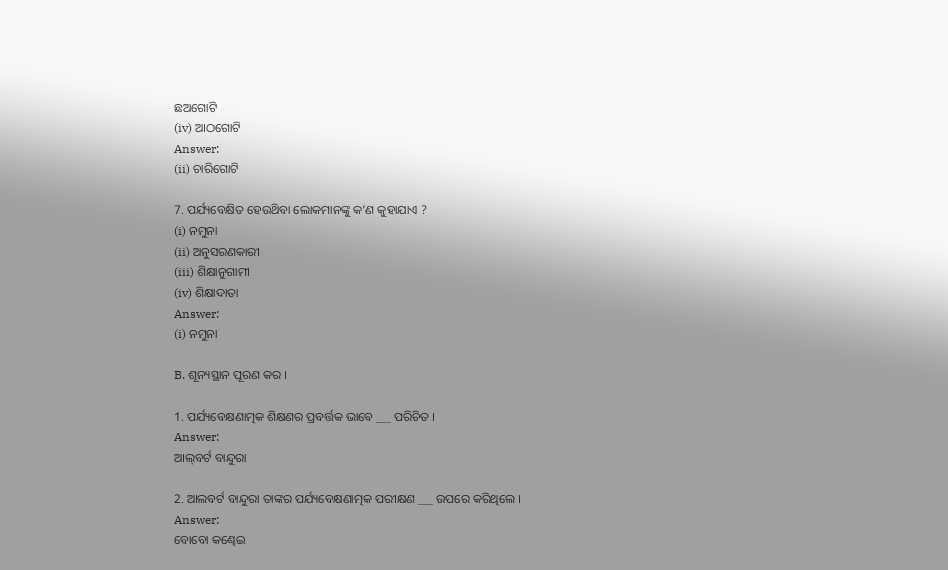ଛଅଗୋଟି
(iv) ଆଠଗୋଟି
Answer:
(ii) ଚାରିଗୋଟି

7. ପର୍ଯ୍ୟବେକ୍ଷିତ ହେଉଥ‌ିବା ଲୋକମାନଙ୍କୁ କ’ଣ କୁହାଯାଏ ?
(i) ନମୁନା
(ii) ଅନୁସରଣକାରୀ
(iii) ଶିକ୍ଷାନୁଗାମୀ
(iv) ଶିକ୍ଷାଦାତା
Answer:
(i) ନମୁନା

B. ଶୂନ୍ୟସ୍ଥାନ ପୂରଣ କର ।

1. ପର୍ଯ୍ୟବେକ୍ଷଣାତ୍ମକ ଶିକ୍ଷଣର ପ୍ରବର୍ତ୍ତକ ଭାବେ ___ ପରିଚିତ ।
Answer:
ଆଲ୍‌ବର୍ଟ ବାନ୍ଦୁରା

2. ଆଲବର୍ଟ ବାନ୍ଦୁରା ତାଙ୍କର ପର୍ଯ୍ୟବେକ୍ଷଣାତ୍ମକ ପରୀକ୍ଷଣ ___ ଉପରେ କରିଥିଲେ ।
Answer:
ବୋବୋ କଣ୍ଢେଇ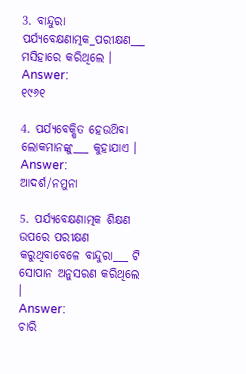3. ବାନ୍ଦୁରା ପର୍ଯ୍ୟବେକ୍ଷଣାତ୍ମକ_ପରୀକ୍ଷଣ___ ମସିହାରେ କରିଥିଲେ ।
Answer:
୧୯୬୧

4. ପର୍ଯ୍ୟବେକ୍ଷିତ ହେଉଥ‌ିବା ଲୋକମାନଙ୍କୁ___ କୁହାଯାଏ ।
Answer:
ଆଦର୍ଶ/ନମୁନା

5. ପର୍ଯ୍ୟବେକ୍ଷଣାତ୍ମକ ଶିକ୍ଷଣ ଉପରେ ପରୀକ୍ଷଣ କରୁଥିବାବେଳେ ବାନ୍ଦୁରା___ ଟି ସୋପାନ ଅନୁସରଣ କରିଥିଲେ ।
Answer:
ଚାରି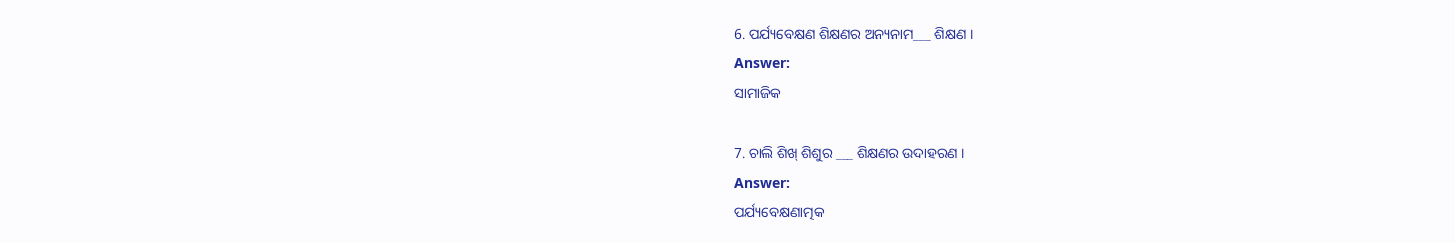6. ପର୍ଯ୍ୟବେକ୍ଷଣ ଶିକ୍ଷଣର ଅନ୍ୟନାମ___ ଶିକ୍ଷଣ ।
Answer:
ସାମାଜିକ

7. ଚାଲି ଶିଖ୍ ଶିଶୁର ___ ଶିକ୍ଷଣର ଉଦାହରଣ ।
Answer:
ପର୍ଯ୍ୟବେକ୍ଷଣାତ୍ମକ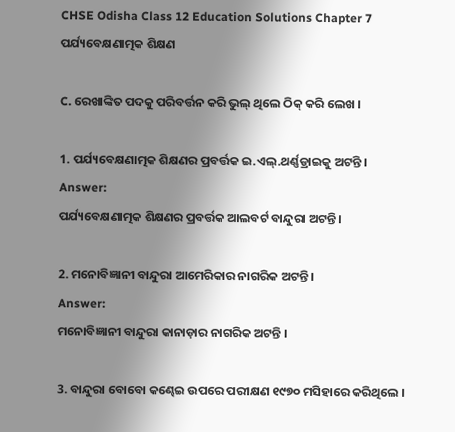CHSE Odisha Class 12 Education Solutions Chapter 7 ପର୍ଯ୍ୟବେକ୍ଷଣାତ୍ମକ ଶିକ୍ଷଣ

C. ରେଖାଙ୍କିତ ପଦକୁ ପରିବର୍ତ୍ତନ କରି ଭୁଲ୍ ଥିଲେ ଠିକ୍ କରି ଲେଖ ।

1. ପର୍ଯ୍ୟବେକ୍ଷଣାତ୍ମକ ଶିକ୍ଷଣର ପ୍ରବର୍ତ୍ତକ ଇ.ଏଲ୍.ଥର୍ଣ୍ଣଡ୍ରାଇକୁ ଅଟନ୍ତି ।
Answer:
ପର୍ଯ୍ୟବେକ୍ଷଣାତ୍ମକ ଶିକ୍ଷଣର ପ୍ରବର୍ତ୍ତକ ଆଲବର୍ଟ ବାନ୍ଦୁରା ଅଟନ୍ତି ।

2. ମନୋବିଜ୍ଞାନୀ ବାନ୍ଦୁରା ଆମେରିକାର ନାଗରିକ ଅଟନ୍ତି ।
Answer:
ମନୋବିଜ୍ଞାନୀ ବାନ୍ଦୁରା କାନାଡ଼ାର ନାଗରିକ ଅଟନ୍ତି ।

3. ବାନ୍ଦୁରା ବୋବୋ କଣ୍ଢେଇ ଉପରେ ପରୀକ୍ଷଣ ୧୯୭୦ ମସିହାରେ କରିଥିଲେ ।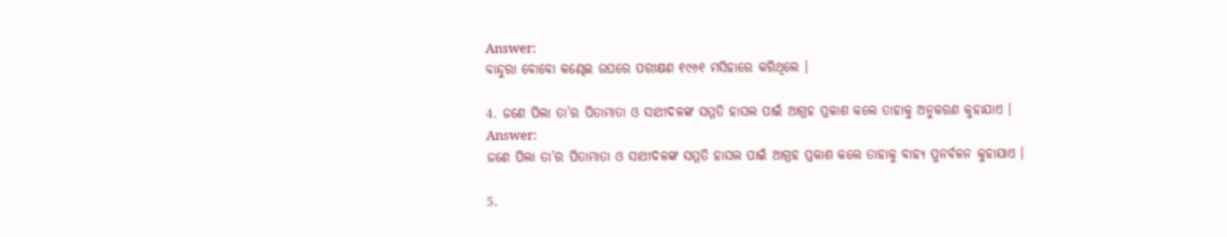Answer:
ବାନ୍ଦୁରା ବୋବୋ କଣ୍ଢେଇ ଉପରେ ପରୀକ୍ଷଣ ୧୯୬୧ ମସିହାରେ କରିଥିଲେ ।

4. ଜଣେ ପିଲା ତା’ର ପିତାମାତା ଓ ସାଥୀଦଳଙ୍କ ସମ୍ମତି ହାସଲ ପାଇଁ ଆଗ୍ରହ ପ୍ରକାଶ କଲେ ତାହାକୁ ଅନୁକରଣ କୁହାଯାଏ ।
Answer:
ଜଣେ ପିଲା ତା’ର ପିତାମାତା ଓ ସାଥୀଦଳଙ୍କ ସମ୍ମତି ହାସଲ ପାଇଁ ଆଗ୍ରହ ପ୍ରକାଶ କଲେ ତାହାକୁ ବାହ୍ୟ ପୁନର୍ବଳନ କୁହାଯାଏ ।

5.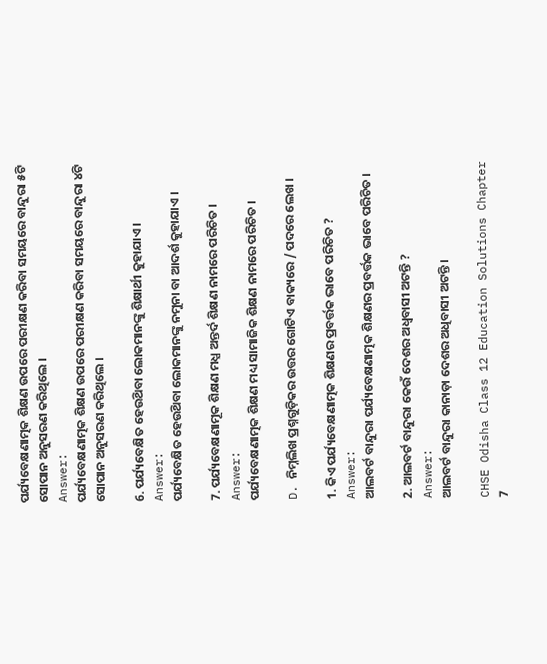ପର୍ଯ୍ୟବେକ୍ଷଣାତ୍ମକ ଶିକ୍ଷଣ ଉପରେ ପରୀକ୍ଷଣ କରିବା ସମୟରେ ବାନ୍ଦୁରା ୫ଟି ସୋପାନ ଅନୁସରଣ କରିଥିଲେ ।
Answer:
ପର୍ଯ୍ୟବେକ୍ଷଣାତ୍ମକ ଶିକ୍ଷଣ ଉପରେ ପରୀକ୍ଷଣ କରିବା ସମୟରେ ବାନ୍ଦୁରା ୪ଟି ସୋପାନ ଅନୁସରଣ କରିଥିଲେ ।

6. ପର୍ଯ୍ୟବେକ୍ଷିତ ହେଉଥ‌ିବା ଲୋକମାନଙ୍କୁ ଶିକ୍ଷାର୍ଥୀ କୁହାଯାଏ ।
Answer:
ପର୍ଯ୍ୟବେକ୍ଷିତ ହେଉଥ‌ିବା ଲୋକମାନଙ୍କୁ ନମୁନା ବା ଆଦର୍ଶ କୁହାଯାଏ ।

7. ପର୍ଯ୍ୟବେକ୍ଷଣାମୂକ ଶିକ୍ଷଣ ମଧ୍ଯ ଅନ୍ତର୍ଦ ଶିକ୍ଷଣ ନାମରେ ପରିଚିତ ।
Answer:
ପର୍ଯ୍ୟବେକ୍ଷଣାତ୍ମକ ଶିକ୍ଷଣ ମଧ୍ୟ ସାମାଜିକ ଶିକ୍ଷଣ ନାମରେ ପରିଚିତ ।

D. ନିମ୍ନଲିଖ ପ୍ରଶ୍ନଗୁଡ଼ିକର ଉତ୍ତର ଗୋଟିଏ ବାକ୍ୟରେ / ପଦରେ ଲେଖ ।

1. କିଏ ପର୍ଯ୍ୟବେକ୍ଷଣାତ୍ମକ ଶିକ୍ଷଣର ପ୍ରବର୍ତ୍ତକ ଭାବେ ପରିଚିତ ?
Answer:
ଆଲବର୍ଟ ବାନ୍ଦୁରା ପର୍ଯ୍ୟବେକ୍ଷଣାତ୍ମକ ଶିକ୍ଷଣର ପ୍ରବର୍ତ୍ତକ ଭାବେ ପରିଚିତ ।

2. ଆଲବର୍ଟ ବାନ୍ଦୁରା କେଉଁ ଦେଶର ଅଧ୍ବବାସୀ ଅଟନ୍ତି ?
Answer:
ଆଲବର୍ଟ ବାନ୍ଦୁରା କାନାଡ଼ା ଦେଶର ଅଧିବାସୀ ଅଟନ୍ତି ।

CHSE Odisha Class 12 Education Solutions Chapter 7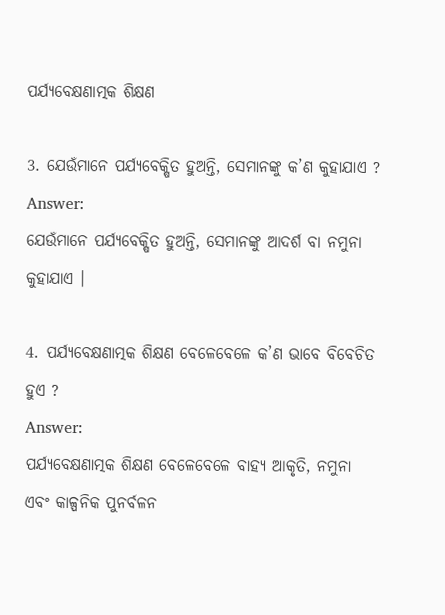ପର୍ଯ୍ୟବେକ୍ଷଣାତ୍ମକ ଶିକ୍ଷଣ

3. ଯେଉଁମାନେ ପର୍ଯ୍ୟବେକ୍ଷିତ ହୁଅନ୍ତି, ସେମାନଙ୍କୁ କ’ଣ କୁହାଯାଏ ?
Answer:
ଯେଉଁମାନେ ପର୍ଯ୍ୟବେକ୍ଷିତ ହୁଅନ୍ତି, ସେମାନଙ୍କୁ ଆଦର୍ଶ ବା ନମୁନା କୁହାଯାଏ ।

4. ପର୍ଯ୍ୟବେକ୍ଷଣାତ୍ମକ ଶିକ୍ଷଣ ବେଳେବେଳେ କ’ଣ ଭାବେ ବିବେଚିତ ହୁଏ ?
Answer:
ପର୍ଯ୍ୟବେକ୍ଷଣାତ୍ମକ ଶିକ୍ଷଣ ବେଳେବେଳେ ବାହ୍ୟ ଆକୃତି, ନମୁନା ଏବଂ କାଳ୍ପନିକ ପୁନର୍ବଳନ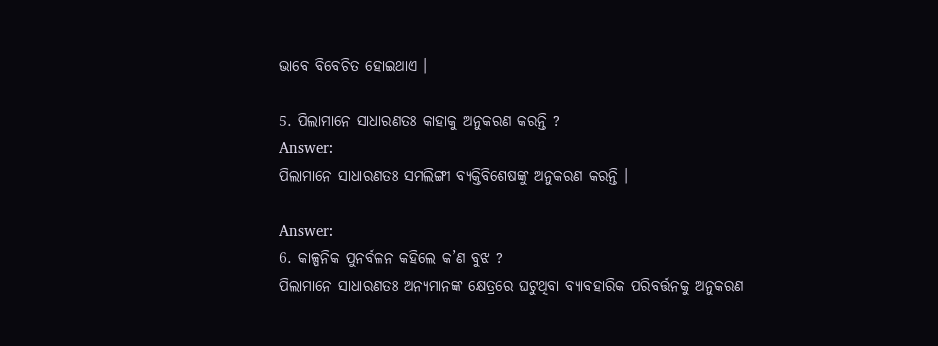ଭାବେ ବିବେଚିତ ହୋଇଥାଏ ।

5. ପିଲାମାନେ ସାଧାରଣତଃ କାହାକୁ ଅନୁକରଣ କରନ୍ତି ?
Answer:
ପିଲାମାନେ ସାଧାରଣତଃ ସମଲିଙ୍ଗୀ ବ୍ୟକ୍ତିବିଶେଷଙ୍କୁ ଅନୁକରଣ କରନ୍ତି ।

Answer:
6. କାଳ୍ପନିକ ପୁନର୍ବଳନ କହିଲେ କ’ଣ ବୁଝ ?
ପିଲାମାନେ ସାଧାରଣତଃ ଅନ୍ୟମାନଙ୍କ କ୍ଷେତ୍ରରେ ଘଟୁଥିବା ବ୍ୟାବହାରିକ ପରିବର୍ତ୍ତନକୁ ଅନୁକରଣ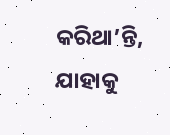କରିଥା’ନ୍ତି, ଯାହାକୁ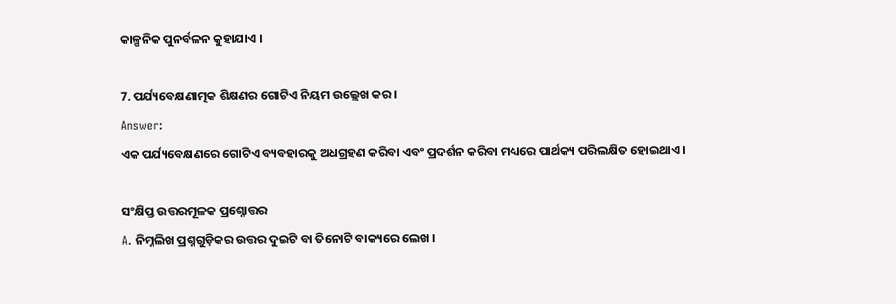କାଳ୍ପନିକ ପୁନର୍ବଳନ କୁହାଯାଏ ।

7. ପର୍ଯ୍ୟବେକ୍ଷଣାତ୍ମକ ଶିକ୍ଷଣର ଗୋଟିଏ ନିୟମ ଉଲ୍ଲେଖ କର ।
Answer:
ଏକ ପର୍ଯ୍ୟବେକ୍ଷଣରେ ଗୋଟିଏ ବ୍ୟବହାରକୁ ଅଧଗ୍ରହଣ କରିବା ଏବଂ ପ୍ରଦର୍ଶନ କରିବା ମଧ୍ୟରେ ପାର୍ଥକ୍ୟ ପରିଲକ୍ଷିତ ହୋଇଥାଏ ।

ସଂକ୍ଷିପ୍ତ ଉତ୍ତରମୂଳକ ପ୍ରଶ୍ନୋତ୍ତର
A. ନିମ୍ନଲିଖ ପ୍ରଶ୍ନଗୁଡ଼ିକର ଉତ୍ତର ଦୁଇଟି ବା ତିନୋଟି ବାକ୍ୟରେ ଲେଖ ।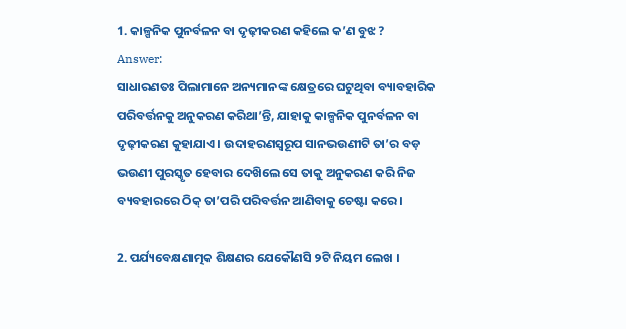1. କାଳ୍ପନିକ ପୁନର୍ବଳନ ବା ଦୃଢ଼ୀକରଣ କହିଲେ କ’ଣ ବୁଝ ?
Answer:
ସାଧାରଣତଃ ପିଲାମାନେ ଅନ୍ୟମାନଙ୍କ କ୍ଷେତ୍ରରେ ଘଟୁଥିବା ବ୍ୟାବହାରିକ ପରିବର୍ତ୍ତନକୁ ଅନୁକରଣ କରିଥା’ନ୍ତି, ଯାହାକୁ କାଳ୍ପନିକ ପୁନର୍ବଳନ ବା ଦୃଢ଼ୀକରଣ କୁହାଯାଏ । ଉଦାହରଣସ୍ୱରୂପ ସାନଭଉଣୀଟି ତା’ର ବଡ଼ ଭଉଣୀ ପୁରସ୍କୃତ ହେବାର ଦେଖ‌ିଲେ ସେ ତାକୁ ଅନୁକରଣ କରି ନିଜ ବ୍ୟବହାରରେ ଠିକ୍ ତା’ପରି ପରିବର୍ତ୍ତନ ଆଣିବାକୁ ଚେଷ୍ଟା କରେ ।

2. ପର୍ଯ୍ୟବେକ୍ଷଣାତ୍ମକ ଶିକ୍ଷଣର ଯେକୌଣସି ୨ଟି ନିୟମ ଲେଖ ।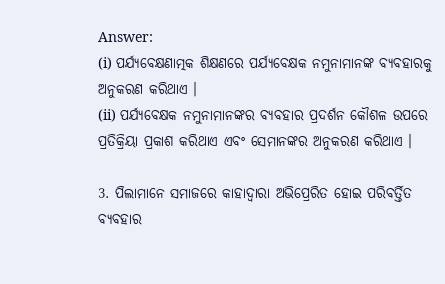Answer:
(i) ପର୍ଯ୍ୟବେକ୍ଷଣାତ୍ମକ ଶିକ୍ଷଣରେ ପର୍ଯ୍ୟବେକ୍ଷକ ନମୁନାମାନଙ୍କ ବ୍ୟବହାରକୁ ଅନୁକରଣ କରିଥାଏ ।
(ii) ପର୍ଯ୍ୟବେକ୍ଷକ ନମୁନାମାନଙ୍କର ବ୍ୟବହାର ପ୍ରଦର୍ଶନ କୌଶଳ ଉପରେ ପ୍ରତିକ୍ରିୟା ପ୍ରକାଶ କରିଥାଏ ଏବଂ ସେମାନଙ୍କର ଅନୁକରଣ କରିଥାଏ ।

3. ପିଲାମାନେ ସମାଜରେ କାହାଦ୍ଵାରା ଅଭିପ୍ରେରିତ ହୋଇ ପରିବର୍ତ୍ତିତ ବ୍ୟବହାର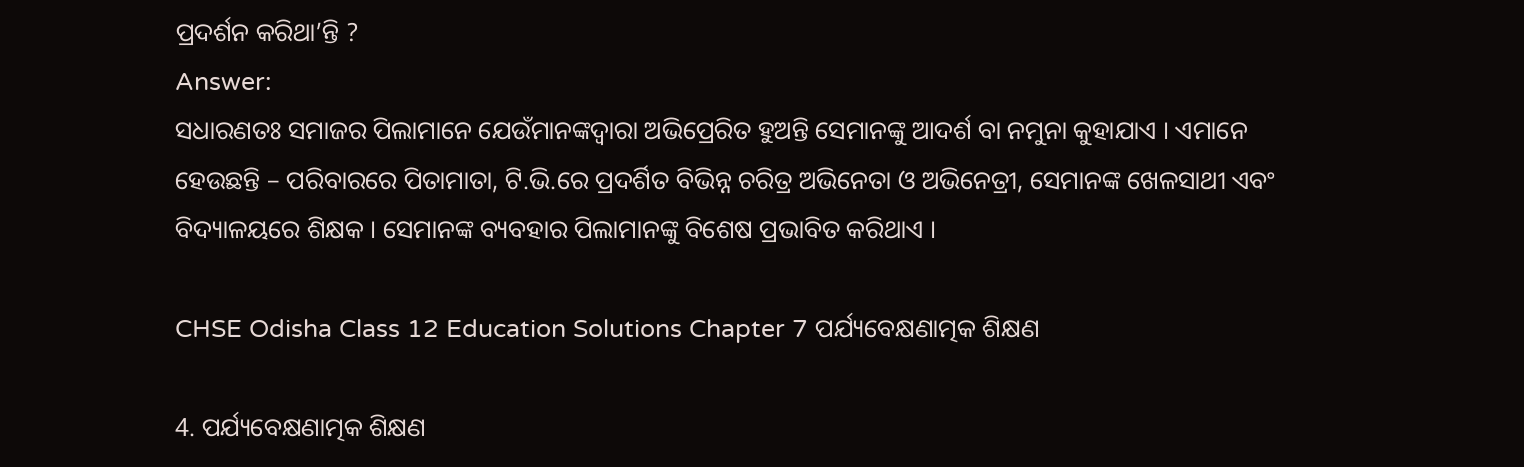ପ୍ରଦର୍ଶନ କରିଥା’ନ୍ତି ?
Answer:
ସଧାରଣତଃ ସମାଜର ପିଲାମାନେ ଯେଉଁମାନଙ୍କଦ୍ୱାରା ଅଭିପ୍ରେରିତ ହୁଅନ୍ତି ସେମାନଙ୍କୁ ଆଦର୍ଶ ବା ନମୁନା କୁହାଯାଏ । ଏମାନେ ହେଉଛନ୍ତି – ପରିବାରରେ ପିତାମାତା, ଟି.ଭି.ରେ ପ୍ରଦର୍ଶିତ ବିଭିନ୍ନ ଚରିତ୍ର ଅଭିନେତା ଓ ଅଭିନେତ୍ରୀ, ସେମାନଙ୍କ ଖେଳସାଥୀ ଏବଂ ବିଦ୍ୟାଳୟରେ ଶିକ୍ଷକ । ସେମାନଙ୍କ ବ୍ୟବହାର ପିଲାମାନଙ୍କୁ ବିଶେଷ ପ୍ରଭାବିତ କରିଥାଏ ।

CHSE Odisha Class 12 Education Solutions Chapter 7 ପର୍ଯ୍ୟବେକ୍ଷଣାତ୍ମକ ଶିକ୍ଷଣ

4. ପର୍ଯ୍ୟବେକ୍ଷଣାତ୍ମକ ଶିକ୍ଷଣ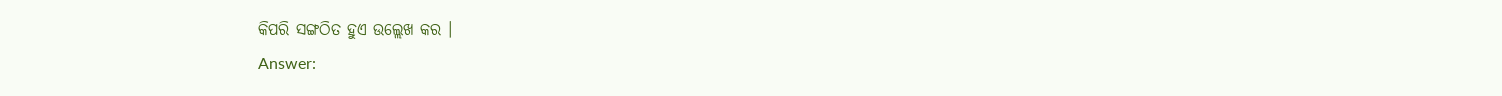କିପରି ସଙ୍ଗଠିତ ହୁଏ ଉଲ୍ଲେଖ କର ।
Answer: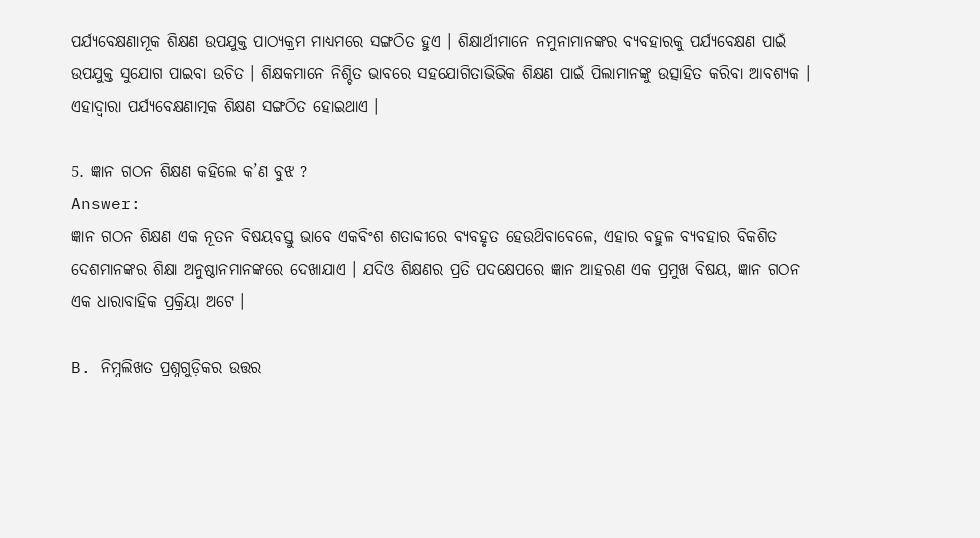ପର୍ଯ୍ୟବେକ୍ଷଣାମୂକ ଶିକ୍ଷଣ ଉପଯୁକ୍ତ ପାଠ୍ୟକ୍ରମ ମାଧ୍ୟମରେ ସଙ୍ଗଠିତ ହୁଏ । ଶିକ୍ଷାର୍ଥୀମାନେ ନମୁନାମାନଙ୍କର ବ୍ୟବହାରକୁ ପର୍ଯ୍ୟବେକ୍ଷଣ ପାଇଁ ଉପଯୁକ୍ତ ସୁଯୋଗ ପାଇବା ଉଚିତ । ଶିକ୍ଷକମାନେ ନିଶ୍ଚିତ ଭାବରେ ସହଯୋଗିତାଭିଭିକ ଶିକ୍ଷଣ ପାଇଁ ପିଲାମାନଙ୍କୁ ଉତ୍ସାହିତ କରିବା ଆବଶ୍ୟକ । ଏହାଦ୍ଵାରା ପର୍ଯ୍ୟବେକ୍ଷଣାତ୍ମକ ଶିକ୍ଷଣ ସଙ୍ଗଠିତ ହୋଇଥାଏ ।

5. ଜ୍ଞାନ ଗଠନ ଶିକ୍ଷଣ କହିଲେ କ’ଣ ବୁଝ ?
Answer:
ଜ୍ଞାନ ଗଠନ ଶିକ୍ଷଣ ଏକ ନୂତନ ବିଷୟବସ୍ତୁ ଭାବେ ଏକବିଂଶ ଶତାବ୍ଦୀରେ ବ୍ୟବହୃତ ହେଉଥ‌ିବାବେଳେ, ଏହାର ବହୁଳ ବ୍ୟବହାର ବିକଶିତ ଦେଶମାନଙ୍କର ଶିକ୍ଷା ଅନୁଷ୍ଠାନମାନଙ୍କରେ ଦେଖାଯାଏ । ଯଦିଓ ଶିକ୍ଷଣର ପ୍ରତି ପଦକ୍ଷେପରେ ଜ୍ଞାନ ଆହରଣ ଏକ ପ୍ରମୁଖ ବିଷୟ, ଜ୍ଞାନ ଗଠନ ଏକ ଧାରାବାହିକ ପ୍ରକ୍ରିୟା ଅଟେ ।

B. ନିମ୍ନଲିଖତ ପ୍ରଶ୍ନଗୁଡ଼ିକର ଉତ୍ତର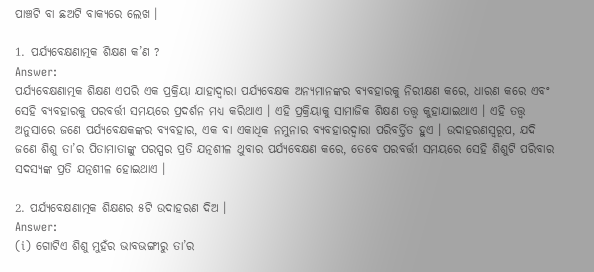ପାଞ୍ଚଟି ବା ଛଅଟି ବାକ୍ୟରେ ଲେଖ ।

1. ପର୍ଯ୍ୟବେକ୍ଷଣାତ୍ମକ ଶିକ୍ଷଣ କ’ଣ ?
Answer:
ପର୍ଯ୍ୟବେକ୍ଷଣାତ୍ମକ ଶିକ୍ଷଣ ଏପରି ଏକ ପ୍ରକ୍ରିୟା ଯାହାଦ୍ୱାରା ପର୍ଯ୍ୟବେକ୍ଷକ ଅନ୍ୟମାନଙ୍କର ବ୍ୟବହାରକୁ ନିରୀକ୍ଷଣ କରେ, ଧାରଣ କରେ ଏବଂ ସେହି ବ୍ୟବହାରକୁ ପରବର୍ତ୍ତୀ ସମୟରେ ପ୍ରଦର୍ଶନ ମଧ୍ୟ କରିଥାଏ । ଏହି ପ୍ରକ୍ରିୟାକୁ ସାମାଜିକ ଶିକ୍ଷଣ ତତ୍ତ୍ୱ କୁହାଯାଇଥାଏ । ଏହି ତତ୍ତ୍ବ ଅନୁସାରେ ଜଣେ ପର୍ଯ୍ୟବେକ୍ଷକଙ୍କର ବ୍ୟବହାର, ଏକ ବା ଏକାଧିକ ନମୁନାର ବ୍ୟବହାରଦ୍ୱାରା ପରିବର୍ତ୍ତିତ ହୁଏ । ଉଦାହରଣସ୍ୱରୂପ, ଯଦି ଜଣେ ଶିଶୁ ତା’ର ପିତାମାତାଙ୍କୁ ପରସ୍ପର ପ୍ରତି ଯତ୍ନଶୀଳ ଥୁବାର ପର୍ଯ୍ୟବେକ୍ଷଣ କରେ, ତେବେ ପରବର୍ତ୍ତୀ ସମୟରେ ସେହି ଶିଶୁଟି ପରିବାର ସଦସ୍ୟଙ୍କ ପ୍ରତି ଯତ୍ନଶୀଳ ହୋଇଥାଏ ।

2. ପର୍ଯ୍ୟବେକ୍ଷଣାତ୍ମକ ଶିକ୍ଷଣର ୫ଟି ଉଦାହରଣ ଦିଅ ।
Answer:
(i) ଗୋଟିଏ ଶିଶୁ ମୁହଁର ଭାବଭଙ୍ଗୀରୁ ତା’ର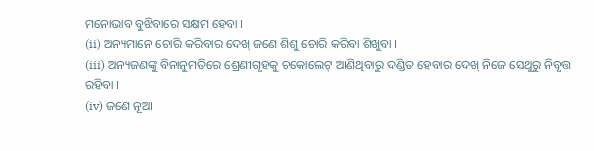ମନୋଭାବ ବୁଝିବାରେ ସକ୍ଷମ ହେବା ।
(ii) ଅନ୍ୟମାନେ ଚୋରି କରିବାର ଦେଖ୍ ଜଣେ ଶିଶୁ ଚୋରି କରିବା ଶିଖୁବା ।
(iii) ଅନ୍ୟଜଣଙ୍କୁ ବିନାନୁମତିରେ ଶ୍ରେଣୀଗୃହକୁ ଚକୋଲେଟ୍ ଆଣିଥିବାରୁ ଦଣ୍ଡିତ ହେବାର ଦେଖ୍ ନିଜେ ସେଥୁରୁ ନିବୃତ୍ତ ରହିବା ।
(iv) ଜଣେ ନୂଆ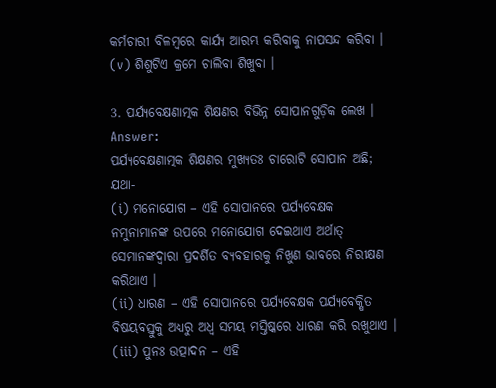କର୍ମଚାରୀ ବିଳମ୍ବରେ କାର୍ଯ୍ୟ ଆରମ୍ଭ କରିବାକୁ ନାପସନ୍ଦ କରିବା ।
(v) ଶିଶୁଟିଏ କ୍ରମେ ଚାଲିବା ଶିଖୁବା ।

3. ପର୍ଯ୍ୟବେକ୍ଷଣାତ୍ମକ ଶିକ୍ଷଣର ବିଭିନ୍ନ ସୋପାନଗୁଡ଼ିକ ଲେଖ ।
Answer:
ପର୍ଯ୍ୟବେକ୍ଷଣାତ୍ମକ ଶିକ୍ଷଣର ମୁଖ୍ୟତଃ ଚାରୋଟି ସୋପାନ ଅଛି; ଯଥା-
(i) ମନୋଯୋଗ – ଏହି ସୋପାନରେ ପର୍ଯ୍ୟବେକ୍ଷକ ନମୁନାମାନଙ୍କ ଉପରେ ମନୋଯୋଗ ଦେଇଥାଏ ଅର୍ଥାତ୍ ସେମାନଙ୍କଦ୍ୱାରା ପ୍ରଦର୍ଶିତ ବ୍ୟବହାରକୁ ନିଖୁଣ ଭାବରେ ନିରୀକ୍ଷଣ କରିଥାଏ ।
(ii) ଧାରଣ – ଏହି ସୋପାନରେ ପର୍ଯ୍ୟବେକ୍ଷକ ପର୍ଯ୍ୟବେକ୍ଷିତ ବିଷୟବସ୍ତୁକୁ ଅଧ୍ୟରୁ ଅଧ୍ୱ ସମୟ ମସ୍ତିଷ୍କରେ ଧାରଣ କରି ରଖୁଥାଏ ।
(iii) ପୁନଃ ଉତ୍ପାଦନ – ଏହି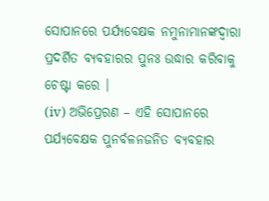ସୋପାନରେ ପର୍ଯ୍ୟବେକ୍ଷକ ନମୁନାମାନଙ୍କଦ୍ୱାରା ପ୍ରଦର୍ଶିତ ବ୍ୟବହାରର ପୁନଃ ଉଦ୍ଧାର କରିବାକୁ ଚେଷ୍ଟା କରେ ।
(iv) ଅଭିପ୍ରେରଣ – ଏହି ସୋପାନରେ ପର୍ଯ୍ୟବେକ୍ଷକ ପୁନର୍ବଳନଜନିତ ବ୍ୟବହାର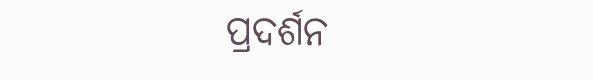ପ୍ରଦର୍ଶନ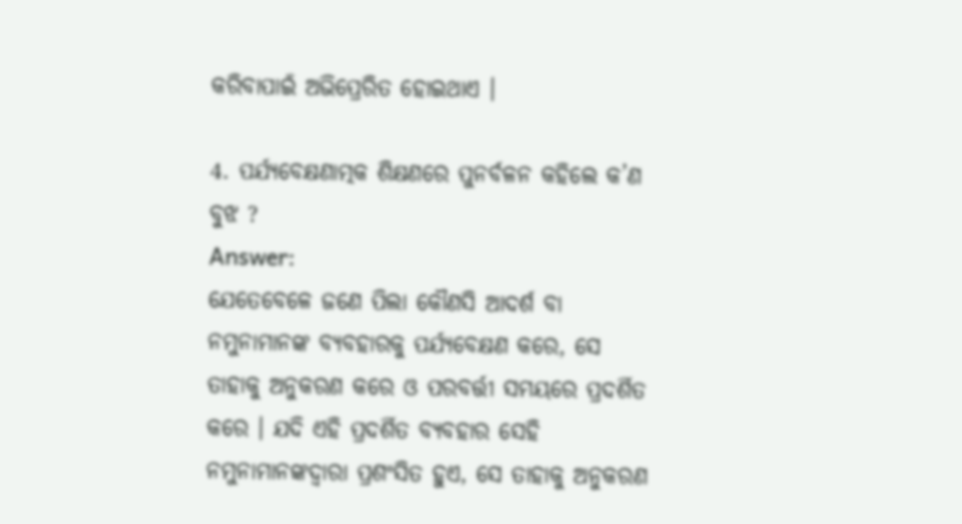କରିବାପାଇଁ ଅଭିପ୍ରେରିତ ହୋଇଥାଏ ।

4. ପର୍ଯ୍ୟବେକ୍ଷଣାତ୍ମକ ଶିକ୍ଷଣରେ ପୁନର୍ବଳନ କହିଲେ କ’ଣ ବୁଝ ?
Answer:
ଯେତେବେଳେ ଜଣେ ପିଲା କୌଣସି ଆଦର୍ଶ ବା ନମୁନାମାନଙ୍କ ବ୍ୟବହାରକୁ ପର୍ଯ୍ୟବେକ୍ଷଣ କରେ, ସେ ତାହାକୁ ଅନୁକରଣ କରେ ଓ ପରବର୍ତ୍ତୀ ସମୟରେ ପ୍ରଦର୍ଶିତ କରେ । ଯଦି ଏହି ପ୍ରଦର୍ଶିତ ବ୍ୟବହାର ସେହି ନମୁନାମାନଙ୍କଦ୍ୱାରା ପ୍ରଶଂସିତ ହୁଏ, ସେ ତାହାକୁ ଅନୁକରଣ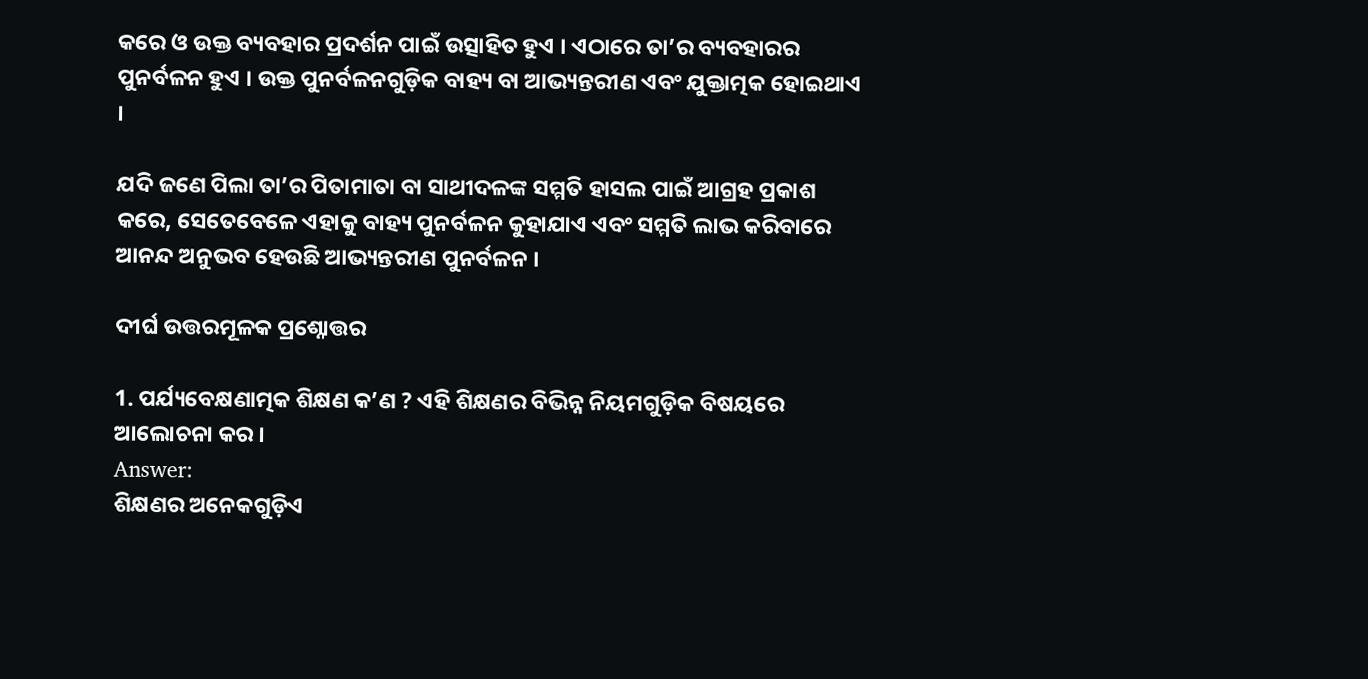କରେ ଓ ଉକ୍ତ ବ୍ୟବହାର ପ୍ରଦର୍ଶନ ପାଇଁ ଉତ୍ସାହିତ ହୁଏ । ଏଠାରେ ତା’ର ବ୍ୟବହାରର ପୁନର୍ବଳନ ହୁଏ । ଉକ୍ତ ପୁନର୍ବଳନଗୁଡ଼ିକ ବାହ୍ୟ ବା ଆଭ୍ୟନ୍ତରୀଣ ଏବଂ ଯୁକ୍ତାତ୍ମକ ହୋଇଥାଏ ।

ଯଦି ଜଣେ ପିଲା ତା’ର ପିତାମାତା ବା ସାଥୀଦଳଙ୍କ ସମ୍ମତି ହାସଲ ପାଇଁ ଆଗ୍ରହ ପ୍ରକାଶ କରେ, ସେତେବେଳେ ଏହାକୁ ବାହ୍ୟ ପୁନର୍ବଳନ କୁହାଯାଏ ଏବଂ ସମ୍ମତି ଲାଭ କରିବାରେ ଆନନ୍ଦ ଅନୁଭବ ହେଉଛି ଆଭ୍ୟନ୍ତରୀଣ ପୁନର୍ବଳନ ।

ଦୀର୍ଘ ଉତ୍ତରମୂଳକ ପ୍ରଶ୍ନୋତ୍ତର

1. ପର୍ଯ୍ୟବେକ୍ଷଣାତ୍ମକ ଶିକ୍ଷଣ କ’ଣ ? ଏହି ଶିକ୍ଷଣର ବିଭିନ୍ନ ନିୟମଗୁଡ଼ିକ ବିଷୟରେ ଆଲୋଚନା କର ।
Answer:
ଶିକ୍ଷଣର ଅନେକଗୁଡ଼ିଏ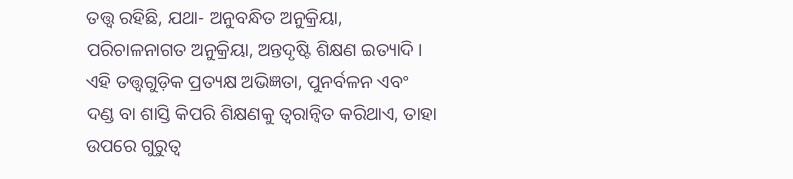ତତ୍ତ୍ବ ରହିଛି, ଯଥା- ଅନୁବନ୍ଧିତ ଅନୁକ୍ରିୟା, ପରିଚାଳନାଗତ ଅନୁକ୍ରିୟା, ଅନ୍ତଦୃଷ୍ଟି ଶିକ୍ଷଣ ଇତ୍ୟାଦି । ଏହି ତତ୍ତ୍ଵଗୁଡ଼ିକ ପ୍ରତ୍ୟକ୍ଷ ଅଭିଜ୍ଞତା, ପୁନର୍ବଳନ ଏବଂ ଦଣ୍ଡ ବା ଶାସ୍ତି କିପରି ଶିକ୍ଷଣକୁ ତ୍ବରାନ୍ବିତ କରିଥାଏ, ତାହା ଉପରେ ଗୁରୁତ୍ଵ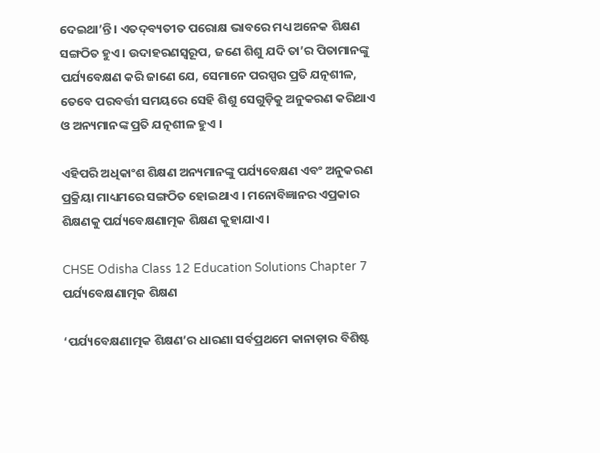ଦେଇଥା’ନ୍ତି । ଏତଦ୍‌ବ୍ୟତୀତ ପରୋକ୍ଷ ଭାବରେ ମଧ୍ୟ ଅନେକ ଶିକ୍ଷଣ ସଙ୍ଗଠିତ ହୁଏ । ଉଦାହରଣସ୍ୱରୂପ, ଜଣେ ଶିଶୁ ଯଦି ତା’ର ପିତାମାନଙ୍କୁ ପର୍ଯ୍ୟବେକ୍ଷଣ କରି ଜାଣେ ଯେ, ସେମାନେ ପରସ୍ପର ପ୍ରତି ଯତ୍ନଶୀଳ, ତେବେ ପରବର୍ତ୍ତୀ ସମୟରେ ସେହି ଶିଶୁ ସେଗୁଡ଼ିକୁ ଅନୁକରଣ କରିଥାଏ ଓ ଅନ୍ୟମାନଙ୍କ ପ୍ରତି ଯତ୍ନଶୀଳ ହୁଏ ।

ଏହିପରି ଅଧିକାଂଶ ଶିକ୍ଷଣ ଅନ୍ୟମାନଙ୍କୁ ପର୍ଯ୍ୟବେକ୍ଷଣ ଏବଂ ଅନୁକରଣ ପ୍ରକ୍ରିୟା ମାଧ୍ୟମରେ ସଙ୍ଗଠିତ ହୋଇଥାଏ । ମନୋବିଜ୍ଞାନର ଏପ୍ରକାର ଶିକ୍ଷଣକୁ ପର୍ଯ୍ୟବେକ୍ଷଣାତ୍ମକ ଶିକ୍ଷଣ କୁହାଯାଏ ।

CHSE Odisha Class 12 Education Solutions Chapter 7 ପର୍ଯ୍ୟବେକ୍ଷଣାତ୍ମକ ଶିକ୍ଷଣ

‘ପର୍ଯ୍ୟବେକ୍ଷଣାତ୍ମକ ଶିକ୍ଷଣ’ର ଧାରଣା ସର୍ବପ୍ରଥମେ କାନାଡ଼ାର ବିଶିଷ୍ଟ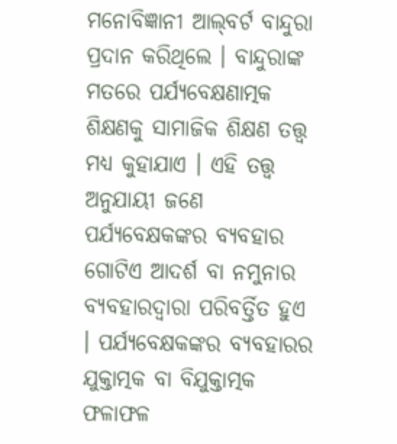ମନୋବିଜ୍ଞାନୀ ଆଲ୍‌ବର୍ଟ ବାନ୍ଦୁରା ପ୍ରଦାନ କରିଥିଲେ । ବାନ୍ଦୁରାଙ୍କ ମତରେ ପର୍ଯ୍ୟବେକ୍ଷଣାତ୍ମକ ଶିକ୍ଷଣକୁ ସାମାଜିକ ଶିକ୍ଷଣ ତତ୍ତ୍ବ ମଧ୍ୟ କୁହାଯାଏ । ଏହି ତତ୍ତ୍ବ ଅନୁଯାୟୀ ଜଣେ ପର୍ଯ୍ୟବେକ୍ଷକଙ୍କର ବ୍ୟବହାର ଗୋଟିଏ ଆଦର୍ଶ ବା ନମୁନାର ବ୍ୟବହାରଦ୍ଵାରା ପରିବର୍ତ୍ତିତ ହୁଏ । ପର୍ଯ୍ୟବେକ୍ଷକଙ୍କର ବ୍ୟବହାରର ଯୁକ୍ତାତ୍ମକ ବା ବିଯୁକ୍ତାତ୍ମକ ଫଳାଫଳ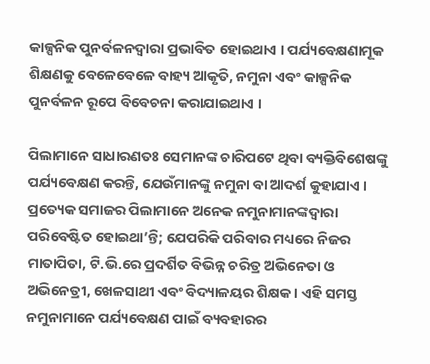କାଳ୍ପନିକ ପୁନର୍ବଳନଦ୍ଵାରା ପ୍ରଭାବିତ ହୋଇଥାଏ । ପର୍ଯ୍ୟବେକ୍ଷଣାମୂକ ଶିକ୍ଷଣକୁ ବେଳେବେଳେ ବାହ୍ୟ ଆକୃତି, ନମୁନା ଏବଂ କାଳ୍ପନିକ ପୁନର୍ବଳନ ରୂପେ ବିବେଚନା କରାଯାଇଥାଏ ।

ପିଲାମାନେ ସାଧାରଣତଃ ସେମାନଙ୍କ ଚାରିପଟେ ଥିବା ବ୍ୟକ୍ତିବିଶେଷଙ୍କୁ ପର୍ଯ୍ୟବେକ୍ଷଣ କରନ୍ତି, ଯେଉଁମାନଙ୍କୁ ନମୁନା ବା ଆଦର୍ଶ କୁହାଯାଏ । ପ୍ରତ୍ୟେକ ସମାଜର ପିଲାମାନେ ଅନେକ ନମୁନାମାନଙ୍କଦ୍ୱାରା ପରିବେଷ୍ଟିତ ହୋଇଥା’ନ୍ତି; ଯେପରିକି ପରିବାର ମଧ୍ୟରେ ନିଜର ମାତାପିତା, ଟି.ଭି.ରେ ପ୍ରଦର୍ଶିତ ବିଭିନ୍ନ ଚରିତ୍ର ଅଭିନେତା ଓ ଅଭିନେତ୍ରୀ, ଖେଳସାଥୀ ଏବଂ ବିଦ୍ୟାଳୟର ଶିକ୍ଷକ । ଏହି ସମସ୍ତ ନମୁନାମାନେ ପର୍ଯ୍ୟବେକ୍ଷଣ ପାଇଁ ବ୍ୟବହାରର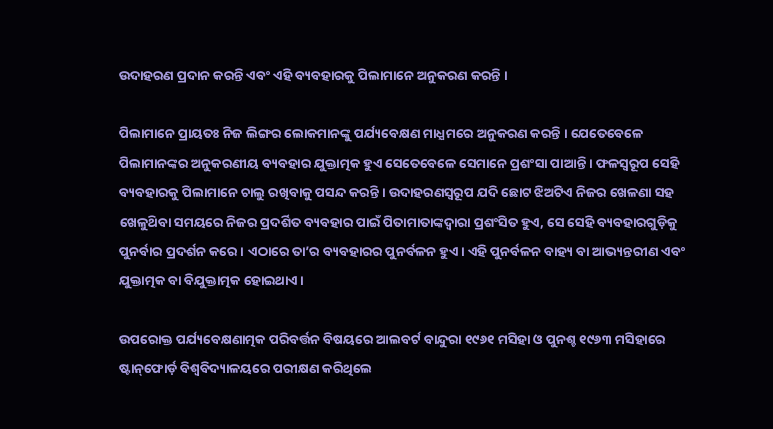ଉଦାହରଣ ପ୍ରଦାନ କରନ୍ତି ଏବଂ ଏହି ବ୍ୟବହାରକୁ ପିଲାମାନେ ଅନୁକରଣ କରନ୍ତି ।

ପିଲାମାନେ ପ୍ରାୟତଃ ନିଜ ଲିଙ୍ଗର ଲୋକମାନଙ୍କୁ ପର୍ଯ୍ୟବେକ୍ଷଣ ମାଧ୍ଯମରେ ଅନୁକରଣ କରନ୍ତି । ଯେତେବେଳେ ପିଲାମାନଙ୍କର ଅନୁକରଣୀୟ ବ୍ୟବହାର ଯୁକ୍ତାତ୍ମକ ହୁଏ ସେତେବେଳେ ସେମାନେ ପ୍ରଶଂସା ପାଆନ୍ତି । ଫଳସ୍ବରୂପ ସେହି ବ୍ୟବହାରକୁ ପିଲାମାନେ ଚାଲୁ ରଖିବାକୁ ପସନ୍ଦ କରନ୍ତି । ଉଦାହରଣସ୍ୱରୂପ ଯଦି ଛୋଟ ଝିଅଟିଏ ନିଜର ଖେଳଣା ସହ ଖେଳୁଥ‌ିବା ସମୟରେ ନିଜର ପ୍ରଦର୍ଶିତ ବ୍ୟବହାର ପାଇଁ ପିତାମାତାଙ୍କଦ୍ବାରା ପ୍ରଶଂସିତ ହୁଏ, ସେ ସେହି ବ୍ୟବହାରଗୁଡ଼ିକୁ ପୁନର୍ବାର ପ୍ରଦର୍ଶନ କରେ । ଏଠାରେ ତା’ର ବ୍ୟବହାରର ପୁନର୍ବଳନ ହୁଏ । ଏହି ପୁନର୍ବଳନ ବାହ୍ୟ ବା ଆଭ୍ୟନ୍ତରୀଣ ଏବଂ ଯୁକ୍ତାତ୍ମକ ବା ବିଯୁକ୍ତାତ୍ମକ ହୋଇଥାଏ ।

ଉପରୋକ୍ତ ପର୍ଯ୍ୟବେକ୍ଷଣାତ୍ମକ ପରିବର୍ତ୍ତନ ବିଷୟରେ ଆଲବର୍ଟ ବାନ୍ଦୁରା ୧୯୬୧ ମସିହା ଓ ପୁନଶ୍ଚ ୧୯୬୩ ମସିହାରେ ଷ୍ଟାନ୍‌ଫୋର୍ଡ଼ ବିଶ୍ବବିଦ୍ୟାଳୟରେ ପରୀକ୍ଷଣ କରିଥିଲେ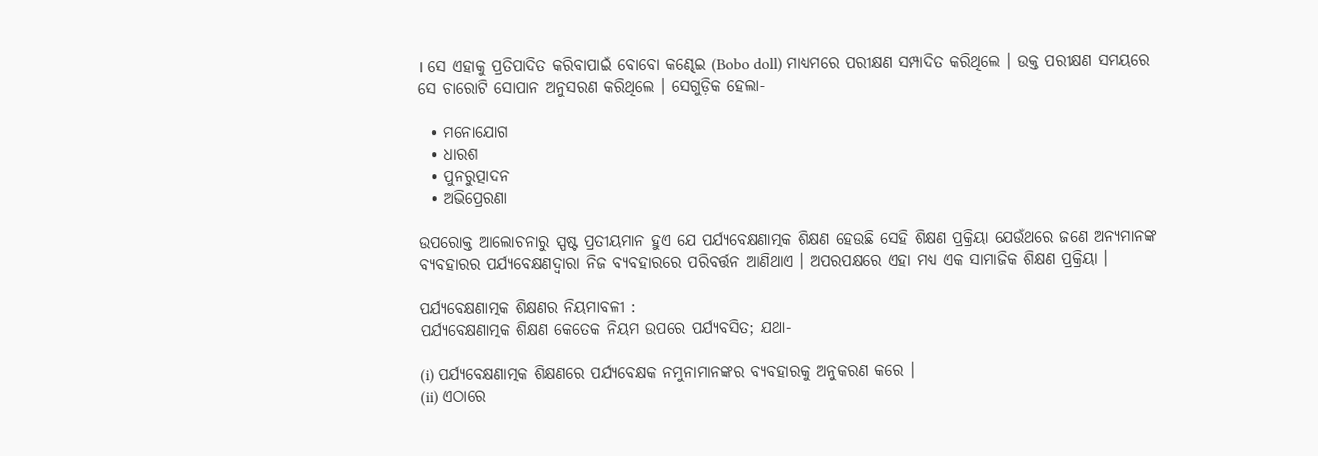। ସେ ଏହାକୁ ପ୍ରତିପାଦିତ କରିବାପାଇଁ ବୋବୋ କଣ୍ଢେଇ (Bobo doll) ମାଧ୍ୟମରେ ପରୀକ୍ଷଣ ସମ୍ପାଦିତ କରିଥିଲେ । ଉକ୍ତ ପରୀକ୍ଷଣ ସମୟରେ ସେ ଚାରୋଟି ସୋପାନ ଅନୁସରଣ କରିଥିଲେ । ସେଗୁଡ଼ିକ ହେଲା-

  • ମନୋଯୋଗ
  • ଧାରଶ
  • ପୁନରୁତ୍ପାଦନ
  • ଅଭିପ୍ରେରଣା

ଉପରୋକ୍ତ ଆଲୋଚନାରୁ ସ୍ପଷ୍ଟ ପ୍ରତୀୟମାନ ହୁଏ ଯେ ପର୍ଯ୍ୟବେକ୍ଷଣାତ୍ମକ ଶିକ୍ଷଣ ହେଉଛି ସେହି ଶିକ୍ଷଣ ପ୍ରକ୍ରିୟା ଯେଉଁଥରେ ଜଣେ ଅନ୍ୟମାନଙ୍କ ବ୍ୟବହାରର ପର୍ଯ୍ୟବେକ୍ଷଣଦ୍ଵାରା ନିଜ ବ୍ୟବହାରରେ ପରିବର୍ତ୍ତନ ଆଣିଥାଏ । ଅପରପକ୍ଷରେ ଏହା ମଧ୍ୟ ଏକ ସାମାଜିକ ଶିକ୍ଷଣ ପ୍ରକ୍ରିୟା ।

ପର୍ଯ୍ୟବେକ୍ଷଣାତ୍ମକ ଶିକ୍ଷଣର ନିୟମାବଳୀ :
ପର୍ଯ୍ୟବେକ୍ଷଣାତ୍ମକ ଶିକ୍ଷଣ କେତେକ ନିୟମ ଉପରେ ପର୍ଯ୍ୟବସିତ; ଯଥା-

(i) ପର୍ଯ୍ୟବେକ୍ଷଣାତ୍ମକ ଶିକ୍ଷଣରେ ପର୍ଯ୍ୟବେକ୍ଷକ ନମୁନାମାନଙ୍କର ବ୍ୟବହାରକୁ ଅନୁକରଣ କରେ ।
(ii) ଏଠାରେ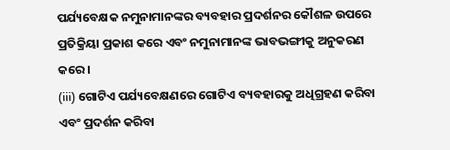ପର୍ଯ୍ୟବେକ୍ଷକ ନମୁନାମାନଙ୍କର ବ୍ୟବହାର ପ୍ରଦର୍ଶନର କୌଶଳ ଉପରେ ପ୍ରତିକ୍ରିୟା ପ୍ରକାଶ କରେ ଏବଂ ନମୁନାମାନଙ୍କ ଭାବଭଙ୍ଗୀକୁ ଅନୁକରଣ କରେ ।
(iii) ଗୋଟିଏ ପର୍ଯ୍ୟବେକ୍ଷଣରେ ଗୋଟିଏ ବ୍ୟବହାରକୁ ଅଧିଗ୍ରହଣ କରିବା ଏବଂ ପ୍ରଦର୍ଶନ କରିବା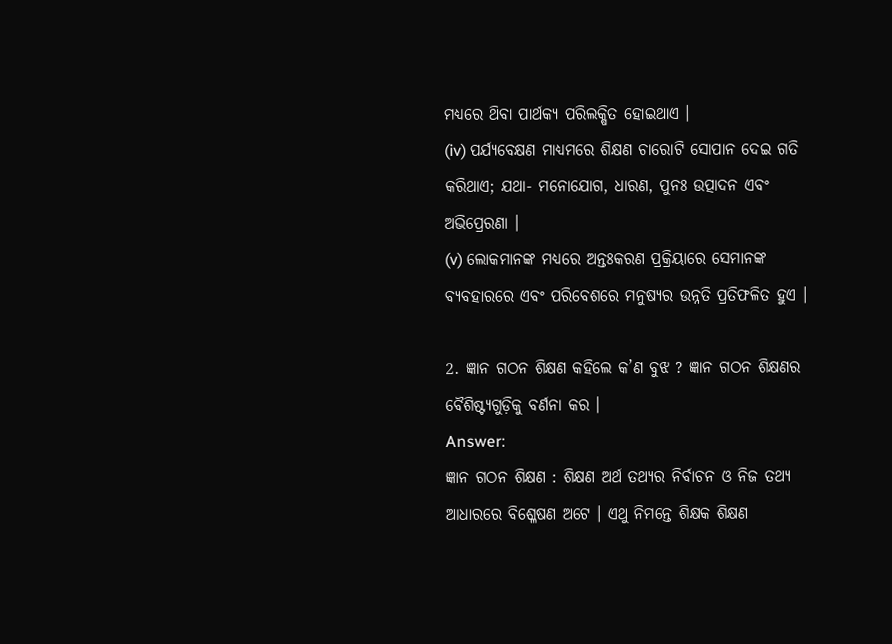ମଧ୍ୟରେ ଥ‌ିବା ପାର୍ଥକ୍ୟ ପରିଲକ୍ଷିତ ହୋଇଥାଏ ।
(iv) ପର୍ଯ୍ୟବେକ୍ଷଣ ମାଧ୍ୟମରେ ଶିକ୍ଷଣ ଚାରୋଟି ସୋପାନ ଦେଇ ଗତି କରିଥାଏ; ଯଥା- ମନୋଯୋଗ, ଧାରଣ, ପୁନଃ ଉତ୍ପାଦନ ଏବଂ ଅଭିପ୍ରେରଣା ।
(v) ଲୋକମାନଙ୍କ ମଧ୍ୟରେ ଅନ୍ତଃକରଣ ପ୍ରକ୍ରିୟାରେ ସେମାନଙ୍କ ବ୍ୟବହାରରେ ଏବଂ ପରିବେଶରେ ମନୁଷ୍ୟର ଉନ୍ନତି ପ୍ରତିଫଳିତ ହୁଏ ।

2. ଜ୍ଞାନ ଗଠନ ଶିକ୍ଷଣ କହିଲେ କ’ଣ ବୁଝ ? ଜ୍ଞାନ ଗଠନ ଶିକ୍ଷଣର ବୈଶିଷ୍ଟ୍ୟଗୁଡ଼ିକୁ ବର୍ଣନା କର ।
Answer:
ଜ୍ଞାନ ଗଠନ ଶିକ୍ଷଣ : ଶିକ୍ଷଣ ଅର୍ଥ ତଥ୍ୟର ନିର୍ବାଚନ ଓ ନିଜ ତଥ୍ୟ ଆଧାରରେ ବିଶ୍ଳେଷଣ ଅଟେ । ଏଥୁ ନିମନ୍ତେ ଶିକ୍ଷକ ଶିକ୍ଷଣ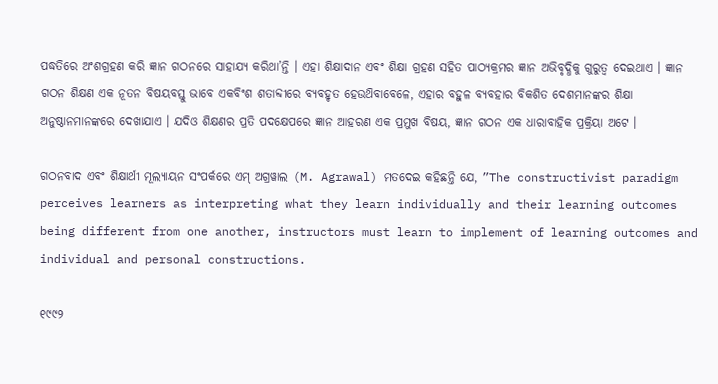ପଦ୍ଧତିରେ ଅଂଶଗ୍ରହଣ କରି ଜ୍ଞାନ ଗଠନରେ ସାହାଯ୍ୟ କରିଥା’ନ୍ତି । ଏହା ଶିକ୍ଷାଦାନ ଏବଂ ଶିକ୍ଷା ଗ୍ରହଣ ସହିତ ପାଠ୍ୟକ୍ରମର ଜ୍ଞାନ ଅଭିବୃଦ୍ଧିକୁ ଗୁରୁତ୍ଵ ଦେଇଥାଏ । ଜ୍ଞାନ ଗଠନ ଶିକ୍ଷଣ ଏକ ନୂତନ ବିଷୟବସ୍ତୁ ଭାବେ ଏକବିଂଶ ଶତାବ୍ଦୀରେ ବ୍ୟବହୃତ ହେଉଥ‌ିବାବେଳେ, ଏହାର ବହୁଳ ବ୍ୟବହାର ବିକଶିତ ଦେଶମାନଙ୍କର ଶିକ୍ଷା ଅନୁଷ୍ଠାନମାନଙ୍କରେ ଦେଖାଯାଏ । ଯଦିଓ ଶିକ୍ଷଣର ପ୍ରତି ପଦକ୍ଷେପରେ ଜ୍ଞାନ ଆହରଣ ଏକ ପ୍ରମୁଖ ବିଷୟ, ଜ୍ଞାନ ଗଠନ ଏକ ଧାରାବାହିକ ପ୍ରକ୍ରିୟା ଅଟେ ।

ଗଠନବାଦ ଏବଂ ଶିକ୍ଷାର୍ଥୀ ମୂଲ୍ୟାୟନ ସଂପର୍କରେ ଏମ୍ ଅଗ୍ରୱାଲ (M. Agrawal) ମତଦେଇ କହିଛନ୍ତି ଯେ, ”The constructivist paradigm perceives learners as interpreting what they learn individually and their learning outcomes being different from one another, instructors must learn to implement of learning outcomes and individual and personal constructions.

୧୯୯୨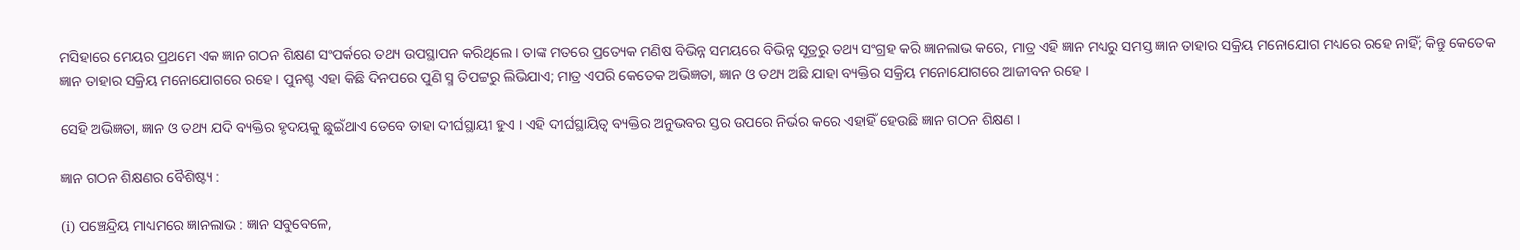ମସିହାରେ ମେୟର ପ୍ରଥମେ ଏକ ଜ୍ଞାନ ଗଠନ ଶିକ୍ଷଣ ସଂପର୍କରେ ତଥ୍ୟ ଉପସ୍ଥାପନ କରିଥିଲେ । ତାଙ୍କ ମତରେ ପ୍ରତ୍ୟେକ ମଣିଷ ବିଭିନ୍ନ ସମୟରେ ବିଭିନ୍ନ ସୂତ୍ରରୁ ତଥ୍ୟ ସଂଗ୍ରହ କରି ଜ୍ଞାନଲାଭ କରେ, ମାତ୍ର ଏହି ଜ୍ଞାନ ମଧ୍ୟରୁ ସମସ୍ତ ଜ୍ଞାନ ତାହାର ସକ୍ରିୟ ମନୋଯୋଗ ମଧ୍ୟରେ ରହେ ନାହିଁ; କିନ୍ତୁ କେତେକ ଜ୍ଞାନ ତାହାର ସକ୍ରିୟ ମନୋଯୋଗରେ ରହେ । ପୁନଶ୍ଚ ଏହା କିଛି ଦିନପରେ ପୁଣି ସ୍ମ ତିପଟ୍ଟରୁ ଲିଭିଯାଏ; ମାତ୍ର ଏପରି କେତେକ ଅଭିଜ୍ଞତା, ଜ୍ଞାନ ଓ ତଥ୍ୟ ଅଛି ଯାହା ବ୍ୟକ୍ତିର ସକ୍ରିୟ ମନୋଯୋଗରେ ଆଜୀବନ ରହେ ।

ସେହି ଅଭିଜ୍ଞତା, ଜ୍ଞାନ ଓ ତଥ୍ୟ ଯଦି ବ୍ୟକ୍ତିର ହୃଦୟକୁ ଛୁଇଁଥାଏ ତେବେ ତାହା ଦୀର୍ଘସ୍ଥାୟୀ ହୁଏ । ଏହି ଦୀର୍ଘସ୍ଥାୟିତ୍ଵ ବ୍ୟକ୍ତିର ଅନୁଭବର ସ୍ତର ଉପରେ ନିର୍ଭର କରେ ଏହାହିଁ ହେଉଛି ଜ୍ଞାନ ଗଠନ ଶିକ୍ଷଣ ।

ଜ୍ଞାନ ଗଠନ ଶିକ୍ଷଣର ବୈଶିଷ୍ଟ୍ୟ :

(i) ପଞ୍ଚେନ୍ଦ୍ରିୟ ମାଧ୍ୟମରେ ଜ୍ଞାନଲାଭ : ଜ୍ଞାନ ସବୁବେଳେ,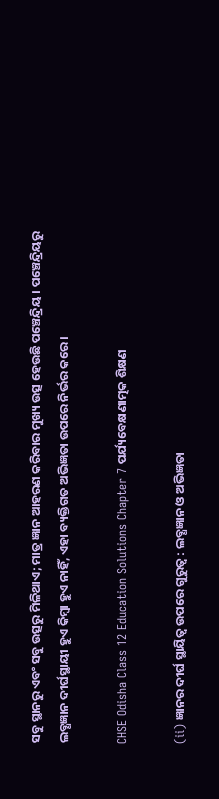ସବୁ ସ୍ଥାନରୁ ଏବଂ ସବୁ ଉତ୍ସରୁ ମିଳିଥାଏ; ମାତ୍ର ଜ୍ଞାନ ଆହରଣ କରିବାର ମୁଖ୍ୟ ଉତ୍ସ ହେଉଛି ପଞ୍ଚେନ୍ଦ୍ରିୟ । ପଞ୍ଚେନ୍ଦ୍ରିୟରୁ ଲବ୍ଧଜ୍ଞାନ ଦୀର୍ଘସ୍ଥାୟୀ ହୁଏ କିମ୍ବା ହୁଏ ନାହିଁ, ଏହା ବ୍ୟକ୍ତିଗତ ଅଭିଜ୍ଞତା ଉପରେ ନିର୍ଭର କରେ ।

CHSE Odisha Class 12 Education Solutions Chapter 7 ପର୍ଯ୍ୟବେକ୍ଷଣାତ୍ମକ ଶିକ୍ଷଣ

(ii) ଜ୍ଞାନର ଦୀର୍ଘ ସ୍ଥାୟିତ୍ଵ ଉପରେ ଗୁରୁତ୍ଵ : ଲବ୍ଧଜ୍ଞାନ ଓ ଅଭିଜ୍ଞତା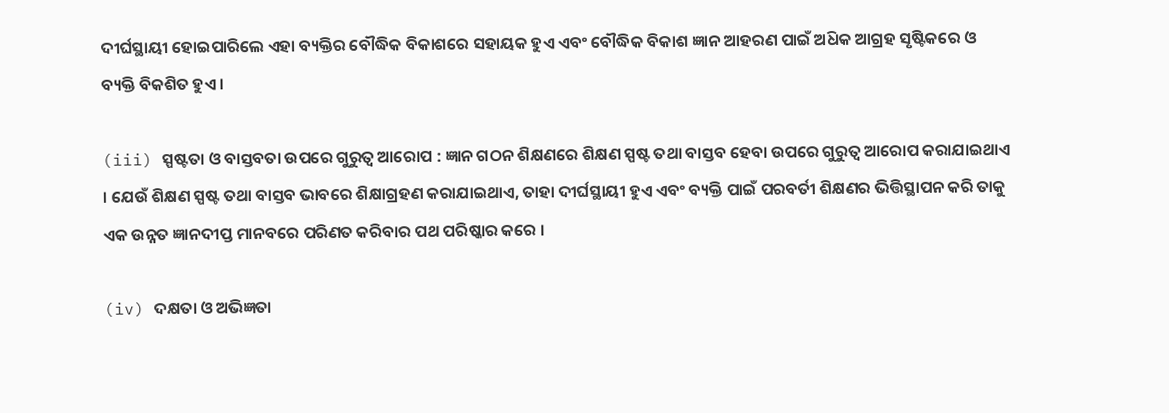ଦୀର୍ଘସ୍ଥାୟୀ ହୋଇପାରିଲେ ଏହା ବ୍ୟକ୍ତିର ବୌଦ୍ଧିକ ବିକାଶରେ ସହାୟକ ହୁଏ ଏବଂ ବୌଦ୍ଧିକ ବିକାଶ ଜ୍ଞାନ ଆହରଣ ପାଇଁ ଅଧ‌ିକ ଆଗ୍ରହ ସୃଷ୍ଟିକରେ ଓ ବ୍ୟକ୍ତି ବିକଶିତ ହୁଏ ।

(iii) ସ୍ପଷ୍ଟତା ଓ ବାସ୍ତବତା ଉପରେ ଗୁରୁତ୍ବ ଆରୋପ : ଜ୍ଞାନ ଗଠନ ଶିକ୍ଷଣରେ ଶିକ୍ଷଣ ସ୍ପଷ୍ଟ ତଥା ବାସ୍ତବ ହେବା ଉପରେ ଗୁରୁତ୍ବ ଆରୋପ କରାଯାଇଥାଏ । ଯେଉଁ ଶିକ୍ଷଣ ସ୍ପଷ୍ଟ ତଥା ବାସ୍ତବ ଭାବରେ ଶିକ୍ଷାଗ୍ରହଣ କରାଯାଇଥାଏ, ତାହା ଦୀର୍ଘସ୍ଥାୟୀ ହୁଏ ଏବଂ ବ୍ୟକ୍ତି ପାଇଁ ପରବର୍ତୀ ଶିକ୍ଷଣର ଭିତ୍ତିସ୍ଥାପନ କରି ତାକୁ ଏକ ଉନ୍ନତ ଜ୍ଞାନଦୀପ୍ତ ମାନବରେ ପରିଣତ କରିବାର ପଥ ପରିଷ୍କାର କରେ ।

(iv) ଦକ୍ଷତା ଓ ଅଭିଜ୍ଞତା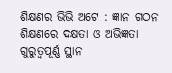ଶିକ୍ଷଣର ଭିଭି ଅଟେ : ଜ୍ଞାନ ଗଠନ ଶିକ୍ଷଣରେ ଦକ୍ଷତା ଓ ଅଭିଜ୍ଞତା ଗୁରୁତ୍ବପୂର୍ଣ୍ଣ ସ୍ଥାନ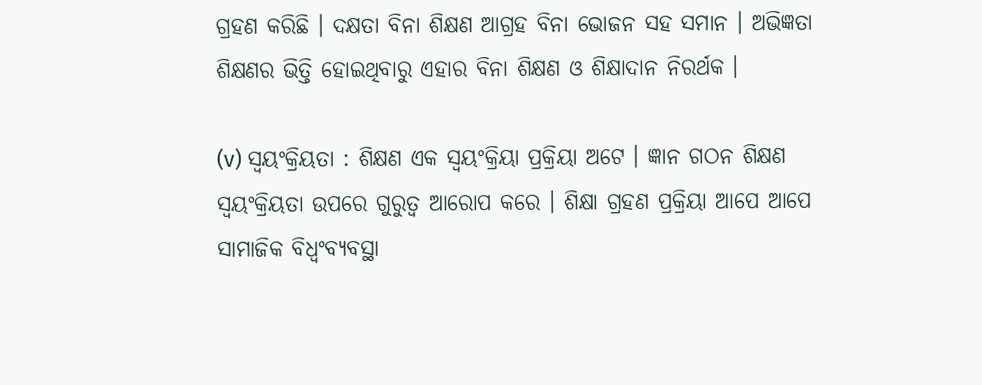ଗ୍ରହଣ କରିଛି । ଦକ୍ଷତା ବିନା ଶିକ୍ଷଣ ଆଗ୍ରହ ବିନା ଭୋଜନ ସହ ସମାନ । ଅଭିଜ୍ଞତା ଶିକ୍ଷଣର ଭିତ୍ତି ହୋଇଥିବାରୁ ଏହାର ବିନା ଶିକ୍ଷଣ ଓ ଶିକ୍ଷାଦାନ ନିରର୍ଥକ ।

(v) ସ୍ୱୟଂକ୍ରିୟତା : ଶିକ୍ଷଣ ଏକ ସ୍ବୟଂକ୍ରିୟା ପ୍ରକ୍ରିୟା ଅଟେ । ଜ୍ଞାନ ଗଠନ ଶିକ୍ଷଣ ସ୍ବୟଂକ୍ରିୟତା ଉପରେ ଗୁରୁତ୍ବ ଆରୋପ କରେ । ଶିକ୍ଷା ଗ୍ରହଣ ପ୍ରକ୍ରିୟା ଆପେ ଆପେ ସାମାଜିକ ବିଧ୍ୱଂବ୍ୟବସ୍ଥା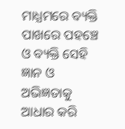ମାଧ୍ଯମରେ ବ୍ୟକ୍ତି ପାଖରେ ପହଞ୍ଚେ ଓ ବ୍ୟକ୍ତି ସେହି ଜ୍ଞାନ ଓ ଅଭିଜ୍ଞତାକୁ ଆଧାର କରି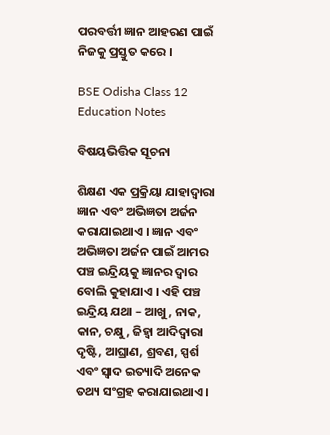ପରବର୍ତ୍ତୀ ଜ୍ଞାନ ଆହରଣ ପାଇଁ ନିଜକୁ ପ୍ରସ୍ତୁତ କରେ ।

BSE Odisha Class 12 Education Notes

ବିଷୟଭିତ୍ତିକ ସୂଚନା

ଶିକ୍ଷଣ ଏକ ପ୍ରକ୍ରିୟା ଯାହାଦ୍ଵାରା ଜ୍ଞାନ ଏବଂ ଅଭିଜ୍ଞତା ଅର୍ଜନ କରାଯାଇଥାଏ । ଜ୍ଞାନ ଏବଂ ଅଭିଜ୍ଞତା ଅର୍ଜନ ପାଇଁ ଆମର ପଞ୍ଚ ଇନ୍ଦ୍ରିୟକୁ ଜ୍ଞାନର ଦ୍ଵାର ବୋଲି କୁହାଯାଏ । ଏହି ପଞ୍ଚ ଇନ୍ଦ୍ରିୟ ଯଥା – ଆଖୁ, ନାକ, କାନ, ଚକ୍ଷୁ, ଜିହ୍ବା ଆଦିଦ୍ୱାରା ଦୃଷ୍ଟି, ଆଘ୍ରାଣ, ଶ୍ରବଣ, ସ୍ପର୍ଶ ଏବଂ ସ୍ବାଦ ଇତ୍ୟାଦି ଅନେକ ତଥ୍ୟ ସଂଗ୍ରହ କରାଯାଇଥାଏ ।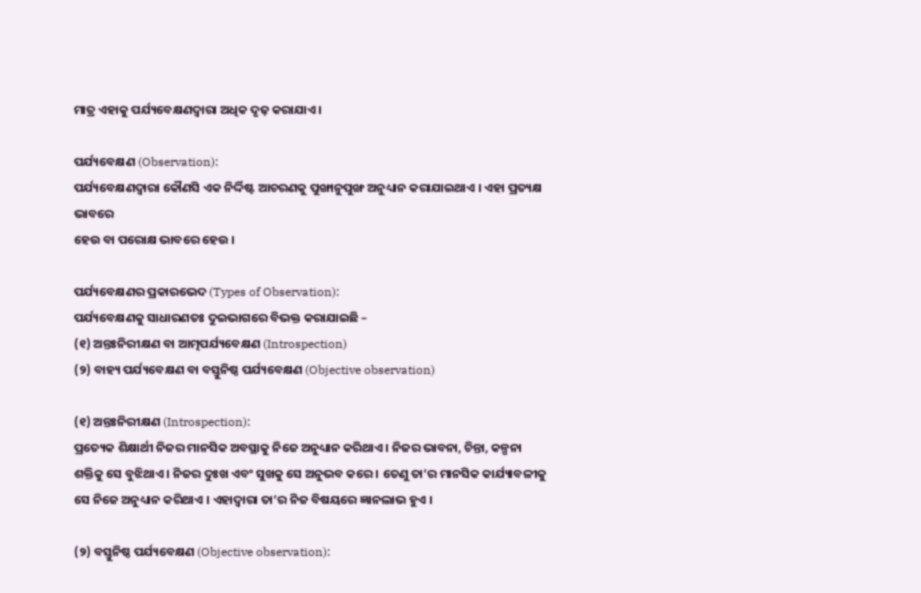ମାତ୍ର ଏହାକୁ ପର୍ଯ୍ୟବେକ୍ଷଣଦ୍ୱାରା ଅଧିକ ଦୃଢ଼ କରାଯାଏ ।

ପର୍ଯ୍ୟବେକ୍ଷଣ (Observation):
ପର୍ଯ୍ୟବେକ୍ଷଣଦ୍ଵାରା କୌଣସି ଏକ ନିର୍ଦ୍ଦିଷ୍ଟ ଆଚରଣକୁ ପୁଙ୍ଖାନୁପୁଙ୍ଖ ଅନୁଧ୍ୟାନ କରାଯାଇଥାଏ । ଏହା ପ୍ରତ୍ୟକ୍ଷ ଭାବରେ
ହେଉ ବା ପରୋକ୍ଷ ଭାବରେ ହେଉ ।

ପର୍ଯ୍ୟବେକ୍ଷଣର ପ୍ରକାରଭେଦ (Types of Observation):
ପର୍ଯ୍ୟବେକ୍ଷଣକୁ ସାଧାରଣତଃ ଦୁଇଭାଗରେ ବିଭକ୍ତ କରାଯାଇଛି –
(୧) ଅନ୍ତଃନିରୀକ୍ଷଣ ବା ଆତ୍ମପର୍ଯ୍ୟବେକ୍ଷଣ (Introspection)
(୨) ବାହ୍ୟ ପର୍ଯ୍ୟବେକ୍ଷଣ ବା ବସ୍ତୁନିଷ୍ଠ ପର୍ଯ୍ୟବେକ୍ଷଣ (Objective observation)

(୧) ଅନ୍ତଃନିରୀକ୍ଷଣ (Introspection):
ପ୍ରତ୍ୟେକ ଶିକ୍ଷାର୍ଥୀ ନିଜର ମାନସିକ ଅବସ୍ଥାକୁ ନିଜେ ଅନୁଧ୍ୟାନ କରିଥାଏ । ନିଜର ଭାବନା, ଚିନ୍ତା, କଳ୍ପନା ଶକ୍ତିକୁ ସେ ବୁଝିଥାଏ । ନିଜର ଦୁଃଖ ଏବଂ ସୁଖକୁ ସେ ଅନୁଭବ କରେ । ତେଣୁ ତା’ର ମାନସିକ କାର୍ଯ୍ୟାବଳୀକୁ ସେ ନିଜେ ଅନୁଧ୍ୟାନ କରିଥାଏ । ଏହାଦ୍ଵାରା ତା’ର ନିଜ ବିଷୟରେ ଜ୍ଞାନଲାଭ ହୁଏ ।

(୨) ବସ୍ତୁନିଷ୍ଠ ପର୍ଯ୍ୟବେକ୍ଷଣ (Objective observation):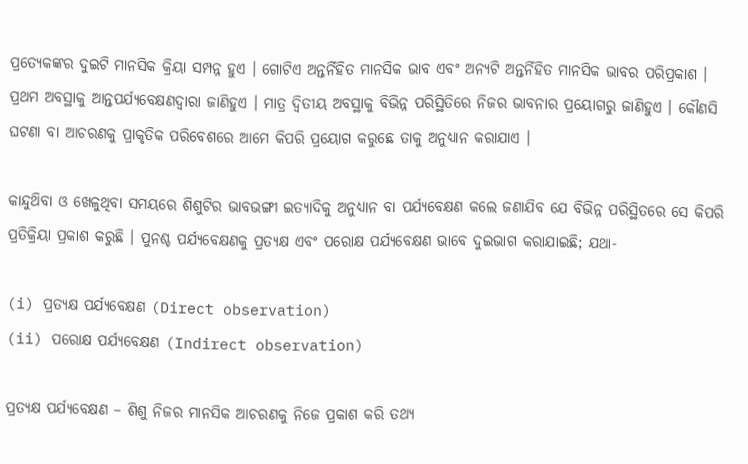ପ୍ରତ୍ୟେକଙ୍କର ଦୁଇଟି ମାନସିକ କ୍ରିୟା ସମ୍ପନ୍ନ ହୁଏ । ଗୋଟିଏ ଅନ୍ତର୍ନିହିତ ମାନସିକ ଭାବ ଏବଂ ଅନ୍ୟଟି ଅନ୍ତର୍ନିହିତ ମାନସିକ ଭାବର ପରିପ୍ରକାଶ । ପ୍ରଥମ ଅବସ୍ଥାକୁ ଆନ୍ତପର୍ଯ୍ୟବେକ୍ଷଣଦ୍ବାରା ଜାଣିହୁଏ । ମାତ୍ର ଦ୍ୱିତୀୟ ଅବସ୍ଥାକୁ ବିଭିନ୍ନ ପରିସ୍ଥିତିରେ ନିଜର ଭାବନାର ପ୍ରୟୋଗରୁ ଜାଣିହୁଏ । କୌଣସି ଘଟଣା ବା ଆଚରଣକୁ ପ୍ରାକୃତିକ ପରିବେଶରେ ଆମେ କିପରି ପ୍ରୟୋଗ କରୁଛେ ତାକୁ ଅନୁଧ୍ୟାନ କରାଯାଏ ।

କାନ୍ଦୁଥ‌ିବା ଓ ଖେଳୁଥିବା ସମୟରେ ଶିଶୁଟିର ଭାବଭଙ୍ଗୀ ଇତ୍ୟାଦିକୁ ଅନୁଧ୍ୟାନ ବା ପର୍ଯ୍ୟବେକ୍ଷଣ କଲେ ଜଣାଯିବ ଯେ ବିଭିନ୍ନ ପରିସ୍ଥିତରେ ସେ କିପରି ପ୍ରତିକ୍ରିୟା ପ୍ରକାଶ କରୁଛି । ପୁନଶ୍ଚ ପର୍ଯ୍ୟବେକ୍ଷଣକୁ ପ୍ରତ୍ୟକ୍ଷ ଏବଂ ପରୋକ୍ଷ ପର୍ଯ୍ୟବେକ୍ଷଣ ଭାବେ ଦୁଇଭାଗ କରାଯାଇଛି; ଯଥା-

(i) ପ୍ରତ୍ୟକ୍ଷ ପର୍ଯ୍ୟବେକ୍ଷଣ (Direct observation)
(ii) ପରୋକ୍ଷ ପର୍ଯ୍ୟବେକ୍ଷଣ (Indirect observation)

ପ୍ରତ୍ୟକ୍ଷ ପର୍ଯ୍ୟବେକ୍ଷଣ – ଶିଶୁ ନିଜର ମାନସିକ ଆଚରଣକୁ ନିଜେ ପ୍ରକାଶ କରି ତଥ୍ୟ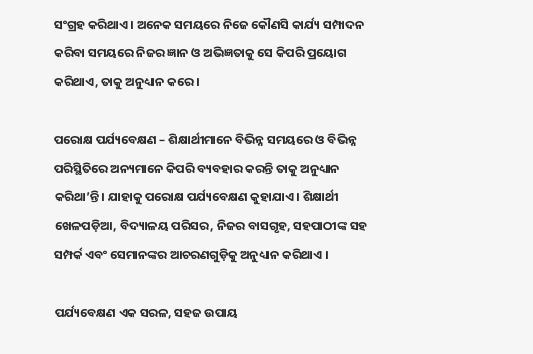ସଂଗ୍ରହ କରିଥାଏ । ଅନେକ ସମୟରେ ନିଜେ କୌଣସି କାର୍ଯ୍ୟ ସମ୍ପାଦନ କରିବା ସମୟରେ ନିଜର ଜ୍ଞାନ ଓ ଅଭିଜ୍ଞତାକୁ ସେ କିପରି ପ୍ରୟୋଗ କରିଥାଏ, ତାକୁ ଅନୁଧ୍ୟାନ କରେ ।

ପରୋକ୍ଷ ପର୍ଯ୍ୟବେକ୍ଷଣ – ଶିକ୍ଷାର୍ଥୀମାନେ ବିଭିନ୍ନ ସମୟରେ ଓ ବିଭିନ୍ନ ପରିସ୍ଥିତିରେ ଅନ୍ୟମାନେ କିପରି ବ୍ୟବହାର କରନ୍ତି ତାକୁ ଅନୁଧ୍ୟାନ କରିଥା’ନ୍ତି । ଯାହାକୁ ପରୋକ୍ଷ ପର୍ଯ୍ୟବେକ୍ଷଣ କୁହାଯାଏ । ଶିକ୍ଷାର୍ଥୀ ଖେଳପଡ଼ିଆ, ବିଦ୍ୟାଳୟ ପରିସର, ନିଜର ବାସଗୃହ, ସହପାଠୀଙ୍କ ସହ ସମ୍ପର୍କ ଏବଂ ସେମାନଙ୍କର ଆଚରଣଗୁଡ଼ିକୁ ଅନୁଧ୍ୟାନ କରିଥାଏ ।

ପର୍ଯ୍ୟବେକ୍ଷଣ ଏକ ସରଳ, ସହଜ ଉପାୟ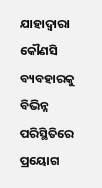ଯାହାଦ୍ୱାରା କୌଣସି ବ୍ୟବହାରକୁ ବିଭିନ୍ନ ପରିସ୍ଥିତିରେ ପ୍ରୟୋଗ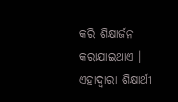କରି ଶିକ୍ଷାର୍ଜନ କରାଯାଇଥାଏ । ଏହାଦ୍ୱାରା ଶିକ୍ଷାର୍ଥୀ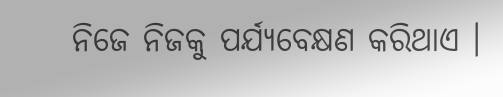ନିଜେ ନିଜକୁ ପର୍ଯ୍ୟବେକ୍ଷଣ କରିଥାଏ ।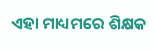ଏହା ମାଧ୍ୟମରେ ଶିକ୍ଷକ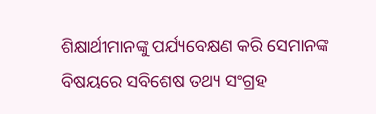ଶିକ୍ଷାର୍ଥୀମାନଙ୍କୁ ପର୍ଯ୍ୟବେକ୍ଷଣ କରି ସେମାନଙ୍କ ବିଷୟରେ ସବିଶେଷ ତଥ୍ୟ ସଂଗ୍ରହ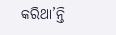କରିଥା’ନ୍ତି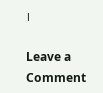।

Leave a Comment